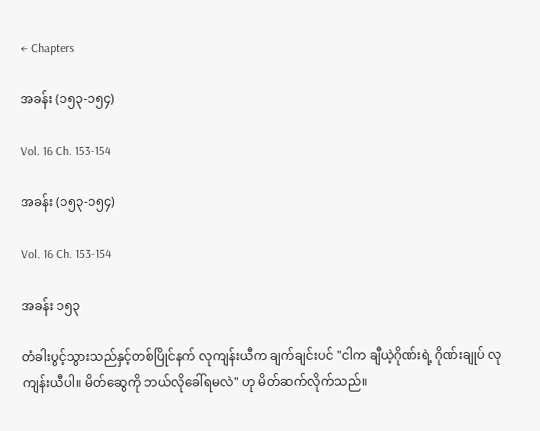← Chapters

အခန်း (၁၅၃-၁၅၄)

Vol. 16 Ch. 153-154

အခန်း (၁၅၃-၁၅၄)

Vol. 16 Ch. 153-154

အခန်း ၁၅၃

တံခါးပွင့်သွားသည်နှင့်တစ်ပြိုင်နက် လုကျန်းယီက ချက်ချင်းပင် "ငါက ချီယဲ့ဂိုဏ်းရဲ့ ဂိုဏ်းချုပ် လုကျန်းယီပါ။ မိတ်ဆွေကို ဘယ်လိုခေါ်ရမလဲ" ဟု မိတ်ဆက်လိုက်သည်။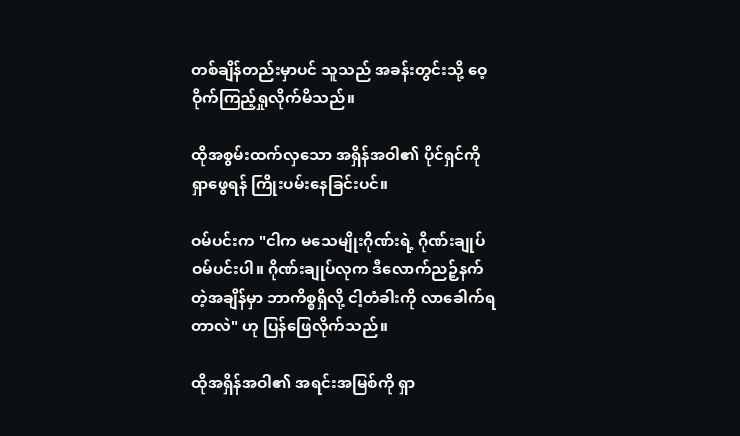တစ်ချိန်တည်းမှာပင် သူသည် အခန်းတွင်းသို့ ဝေ့ဝိုက်ကြည့်ရှုလိုက်မိသည်။

ထိုအစွမ်းထက်လှသော အရှိန်အဝါ၏ ပိုင်ရှင်ကို ရှာဖွေရန် ကြိုးပမ်းနေခြင်းပင်။

ဝမ်ပင်းက "ငါက မသေမျိုးဂိုဏ်းရဲ့ ဂိုဏ်းချုပ် ဝမ်ပင်းပါ။ ဂိုဏ်းချုပ်လုက ဒီလောက်ညဉ့်နက်တဲ့အချိန်မှာ ဘာကိစ္စရှိလို့ ငါ့တံခါးကို လာခေါက်ရတာလဲ" ဟု ပြန်ဖြေလိုက်သည်။

ထိုအရှိန်အဝါ၏ အရင်းအမြစ်ကို ရှာ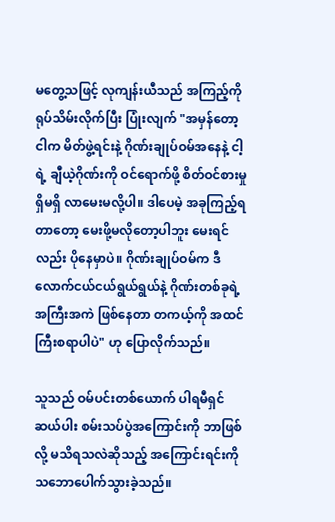မတွေ့သဖြင့် လုကျန်းယီသည် အကြည့်ကို ရုပ်သိမ်းလိုက်ပြီး ပြုံးလျက် "အမှန်တော့ ငါက မိတ်ဖွဲ့ရင်းနဲ့ ဂိုဏ်းချုပ်ဝမ်အနေနဲ့ ငါ့ရဲ့ ချီယဲ့ဂိုဏ်းကို ဝင်ရောက်ဖို့ စိတ်ဝင်စားမှု ရှိမရှိ လာမေးမလို့ပါ။ ဒါပေမဲ့ အခုကြည့်ရတာတော့ မေးဖို့မလိုတော့ပါဘူး မေးရင်လည်း ပိုနေမှာပဲ။ ဂိုဏ်းချုပ်ဝမ်က ဒီလောက်ငယ်ငယ်ရွယ်ရွယ်နဲ့ ဂိုဏ်းတစ်ခုရဲ့ အကြီးအကဲ ဖြစ်နေတာ တကယ့်ကို အထင်ကြီးစရာပါပဲ" ဟု ပြောလိုက်သည်။

သူသည် ဝမ်ပင်းတစ်ယောက် ပါရမီရှင်ဆယ်ပါး စမ်းသပ်ပွဲအကြောင်းကို ဘာဖြစ်လို့ မသိရသလဲဆိုသည့် အကြောင်းရင်းကို သဘောပေါက်သွားခဲ့သည်။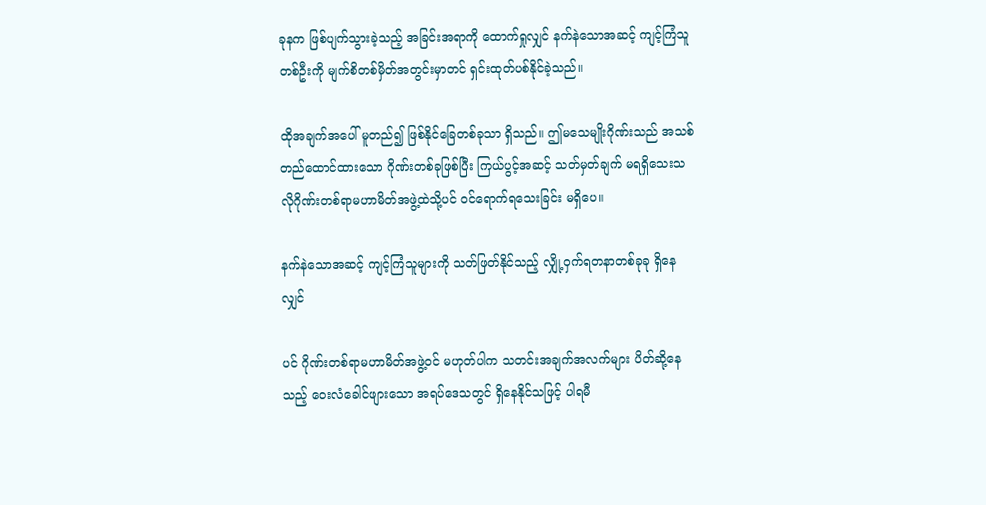ခုနက ဖြစ်ပျက်သွားခဲ့သည့် အခြင်းအရာကို ထောက်ရှုလျှင် နက်နဲသောအဆင့် ကျင့်ကြံသူတစ်ဦးကို မျက်စိတစ်မှိတ်အတွင်းမှာတင် ရှင်းထုတ်ပစ်နိုင်ခဲ့သည်။

ထိုအချက်အပေါ် မူတည်၍ ဖြစ်နိုင်ခြေတစ်ခုသာ ရှိသည်။ ဤမသေမျိုးဂိုဏ်းသည် အသစ်တည်ထောင်ထားသော ဂိုဏ်းတစ်ခုဖြစ်ပြီး ကြယ်ပွင့်အဆင့် သတ်မှတ်ချက် မရရှိသေးသလိုဂိုဏ်းတစ်ရာမဟာမိတ်အဖွဲ့ထဲသို့ပင် ဝင်ရောက်ရသေးခြင်း မရှိပေ။

နက်နဲသောအဆင့် ကျင့်ကြံသူများကို သတ်ဖြတ်နိုင်သည့် လျှို့ဝှက်ရတနာတစ်ခုခု ရှိနေလျှင်

ပင် ဂိုဏ်းတစ်ရာမဟာမိတ်အဖွဲ့ဝင် မဟုတ်ပါက သတင်းအချက်အလက်များ ပိတ်ဆို့နေသည့် ဝေးလံခေါင်ဖျားသော အရပ်ဒေသတွင် ရှိနေနိုင်သဖြင့် ပါရမီ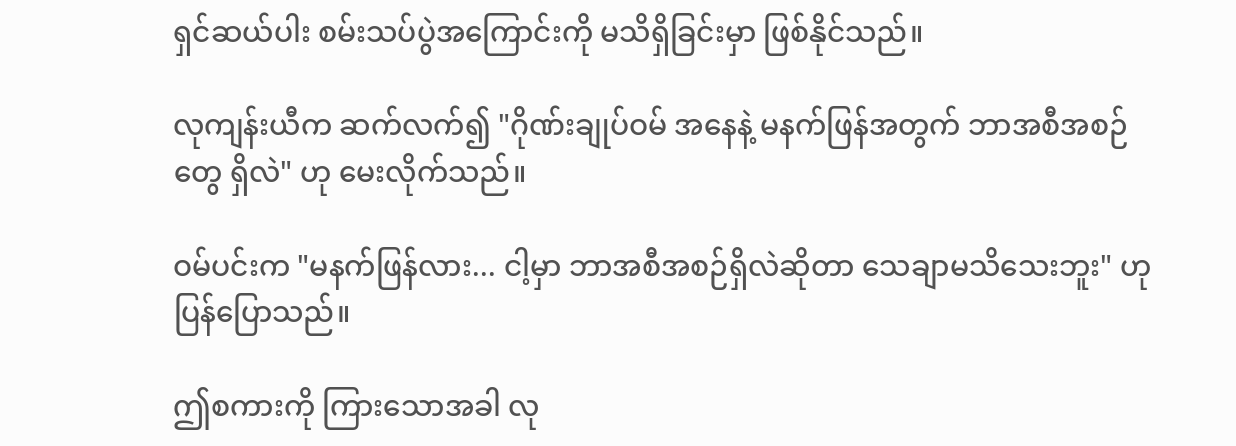ရှင်ဆယ်ပါး စမ်းသပ်ပွဲအကြောင်းကို မသိရှိခြင်းမှာ ဖြစ်နိုင်သည်။

လုကျန်းယီက ဆက်လက်၍ "ဂိုဏ်းချုပ်ဝမ် အနေနဲ့ မနက်ဖြန်အတွက် ဘာအစီအစဉ်တွေ ရှိလဲ" ဟု မေးလိုက်သည်။

ဝမ်ပင်းက "မနက်ဖြန်လား... ငါ့မှာ ဘာအစီအစဉ်ရှိလဲဆိုတာ သေချာမသိသေးဘူး" ဟု ပြန်ပြောသည်။

ဤစကားကို ကြားသောအခါ လု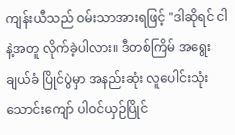ကျန်းယီသည် ဝမ်းသာအားရဖြင့် "ဒါဆိုရင် ငါနဲ့အတူ လိုက်ခဲ့ပါလား။ ဒီတစ်ကြိမ် အရွေးချယ်ခံ ပြိုင်ပွဲမှာ အနည်းဆုံး လူပေါင်းသုံးသောင်းကျော် ပါဝင်ယှဉ်ပြိုင်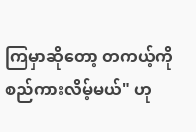ကြမှာဆိုတော့ တကယ့်ကို စည်ကားလိမ့်မယ်" ဟု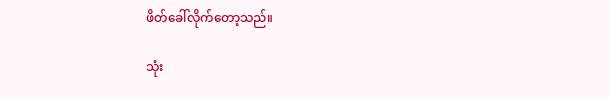ဖိတ်ခေါ်လိုက်တော့သည်။

သုံး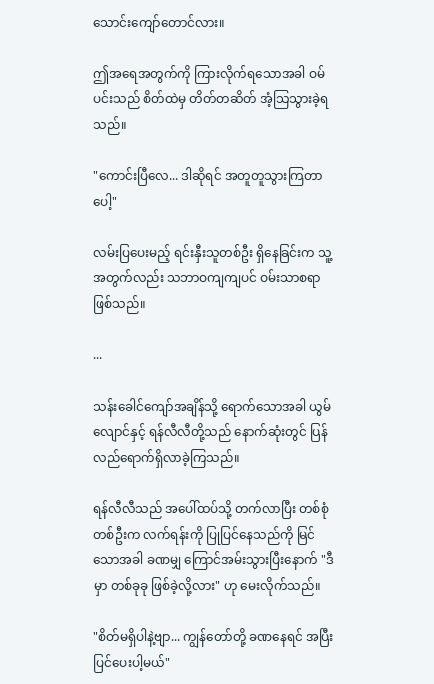သောင်းကျော်တောင်လား။

ဤအရေအတွက်ကို ကြားလိုက်ရသောအခါ ဝမ်ပင်းသည် စိတ်ထဲမှ တိတ်တဆိတ် အံ့သြသွားခဲ့ရသည်။

"ကောင်းပြီလေ... ဒါဆိုရင် အတူတူသွားကြတာပေါ့"

လမ်းပြပေးမည့် ရင်းနှီးသူတစ်ဦး ရှိနေခြင်းက သူ့အတွက်လည်း သဘာဝကျကျပင် ဝမ်းသာစရာ ဖြစ်သည်။

...

သန်းခေါင်ကျော်အချိန်သို့ ရောက်သောအခါ ယွမ်လျောင်နှင့် ရန်လီလီတို့သည် နောက်ဆုံးတွင် ပြန်လည်ရောက်ရှိလာခဲ့ကြသည်။

ရန်လီလီသည် အပေါ်ထပ်သို့ တက်လာပြီး တစ်စုံတစ်ဦးက လက်ရန်းကို ပြုပြင်နေသည်ကို မြင်သောအခါ ခဏမျှ ကြောင်အမ်းသွားပြီးနောက် "ဒီမှာ တစ်ခုခု ဖြစ်ခဲ့လို့လား" ဟု မေးလိုက်သည်။

"စိတ်မရှိပါနဲ့ဗျာ... ကျွန်တော်တို့ ခဏနေရင် အပြီးပြင်ပေးပါ့မယ်"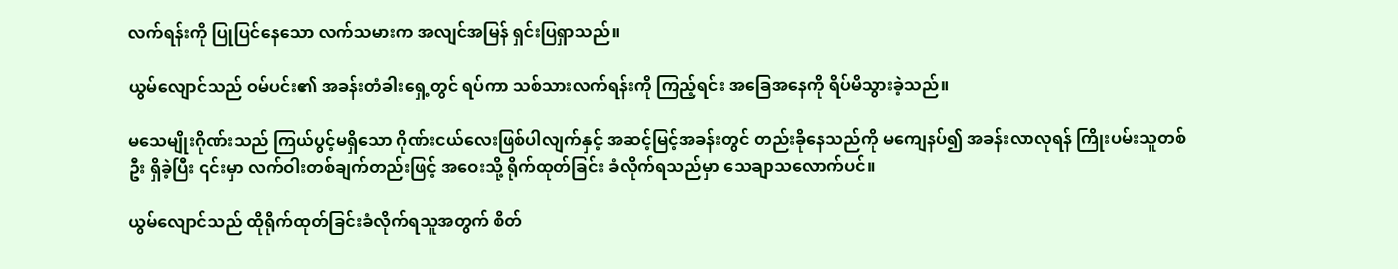လက်ရန်းကို ပြုပြင်နေသော လက်သမားက အလျင်အမြန် ရှင်းပြရှာသည်။

ယွမ်လျောင်သည် ဝမ်ပင်း၏ အခန်းတံခါးရှေ့တွင် ရပ်ကာ သစ်သားလက်ရန်းကို ကြည့်ရင်း အခြေအနေကို ရိပ်မိသွားခဲ့သည်။

မသေမျိုးဂိုဏ်းသည် ကြယ်ပွင့်မရှိသော ဂိုဏ်းငယ်လေးဖြစ်ပါလျက်နှင့် အဆင့်မြင့်အခန်းတွင် တည်းခိုနေသည်ကို မကျေနပ်၍ အခန်းလာလုရန် ကြိုးပမ်းသူတစ်ဦး ရှိခဲ့ပြီး ၎င်းမှာ လက်ဝါးတစ်ချက်တည်းဖြင့် အဝေးသို့ ရိုက်ထုတ်ခြင်း ခံလိုက်ရသည်မှာ သေချာသလောက်ပင်။

ယွမ်လျောင်သည် ထိုရိုက်ထုတ်ခြင်းခံလိုက်ရသူအတွက် စိတ်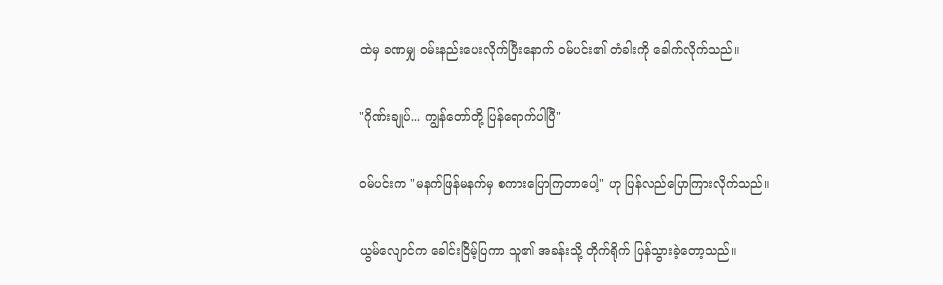ထဲမှ ခဏမျှ ဝမ်းနည်းပေးလိုက်ပြီးနောက် ဝမ်ပင်း၏ တံခါးကို ခေါက်လိုက်သည်။

"ဂိုဏ်းချုပ်... ကျွန်တော်တို့ ပြန်ရောက်ပါပြီ"

ဝမ်ပင်းက "မနက်ဖြန်မနက်မှ စကားပြောကြတာပေါ့" ဟု ပြန်လည်ပြောကြားလိုက်သည်။

ယွမ်လျောင်က ခေါင်းငြိမ့်ပြကာ သူ၏ အခန်းသို့ တိုက်ရိုက် ပြန်သွားခဲ့တော့သည်။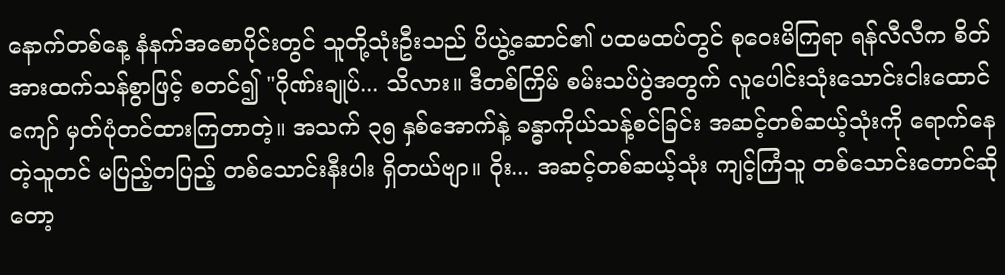နောက်တစ်နေ့ နံနက်အစောပိုင်းတွင် သူတို့သုံးဦးသည် ပိယွဲ့ဆောင်၏ ပထမထပ်တွင် စုဝေးမိကြရာ ရန်လီလီက စိတ်အားထက်သန်စွာဖြင့် စတင်၍ "ဂိုဏ်းချုပ်... သိလား။ ဒီတစ်ကြိမ် စမ်းသပ်ပွဲအတွက် လူပေါင်းသုံးသောင်းငါးထောင်ကျော် မှတ်ပုံတင်ထားကြတာတဲ့။ အသက် ၃၅ နှစ်အောက်နဲ့ ခန္ဓာကိုယ်သန့်စင်ခြင်း အဆင့်တစ်ဆယ့်သုံးကို ရောက်နေတဲ့သူတင် မပြည့်တပြည့် တစ်သောင်းနီးပါး ရှိတယ်ဗျာ။ ဝိုး... အဆင့်တစ်ဆယ့်သုံး ကျင့်ကြံသူ တစ်သောင်းတောင်ဆိုတော့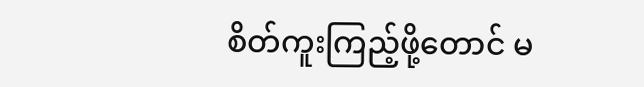စိတ်ကူးကြည့်ဖို့တောင် မ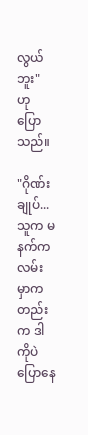လွယ်ဘူး" ဟု ပြောသည်။

"ဂိုဏ်းချုပ်... သူက မနက်က လမ်းမှာကတည်းက ဒါကိုပဲ ပြောနေ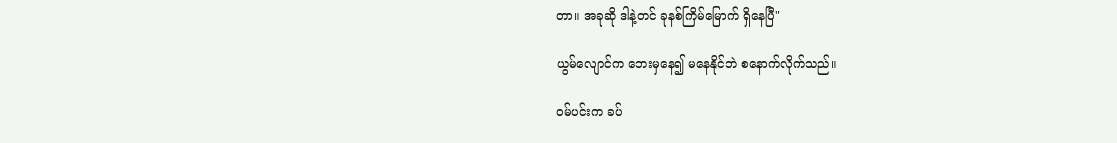တာ။ အခုဆို ဒါနဲ့တင် ခုနစ်ကြိမ်မြောက် ရှိနေပြီ"

ယွမ်လျောင်က ဘေးမှနေ၍ မနေနိုင်ဘဲ စနောက်လိုက်သည်။

ဝမ်ပင်းက ခပ်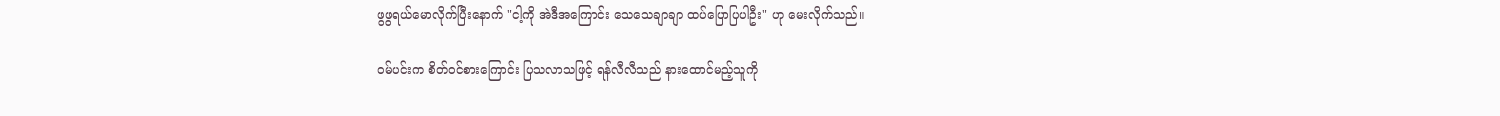ဖွဖွရယ်မောလိုက်ပြီးနောက် "ငါ့ကို အဲဒီအကြောင်း သေသေချာချာ ထပ်ပြောပြပါဦး" ဟု မေးလိုက်သည်။

ဝမ်ပင်းက စိတ်ဝင်စားကြောင်း ပြသလာသဖြင့် ရန်လီလီသည် နားထောင်မည့်သူကို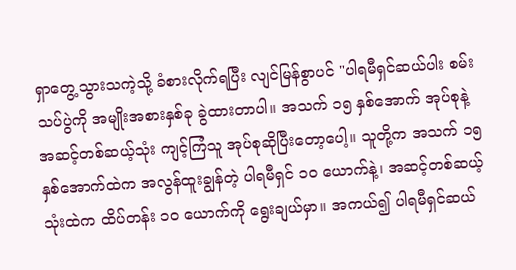ရှာတွေ့သွားသကဲ့သို့ ခံစားလိုက်ရပြီး လျင်မြန်စွာပင် "ပါရမီရှင်ဆယ်ပါး စမ်းသပ်ပွဲကို အမျိုးအစားနှစ်ခု ခွဲထားတာပါ။ အသက် ၁၅ နှစ်အောက် အုပ်စုနဲ့ အဆင့်တစ်ဆယ့်သုံး ကျင့်ကြံသူ အုပ်စုဆိုပြီးတော့ပေါ့။ သူတို့က အသက် ၁၅ နှစ်အောက်ထဲက အလွန်ထူးချွန်တဲ့ ပါရမီရှင် ၁၀ ယောက်နဲ့၊ အဆင့်တစ်ဆယ့်သုံးထဲက ထိပ်တန်း ၁၀ ယောက်ကို ရွေးချယ်မှာ။ အကယ်၍ ပါရမီရှင်ဆယ်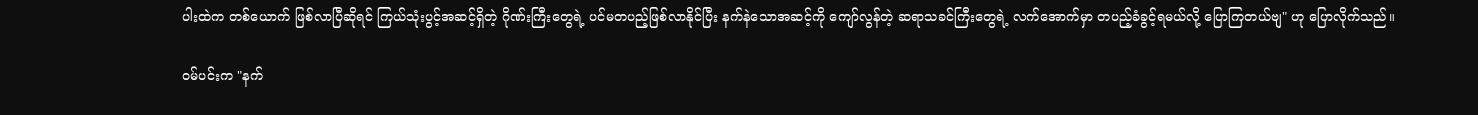ပါးထဲက တစ်ယောက် ဖြစ်လာပြီဆိုရင် ကြယ်သုံးပွင့်အဆင့်ရှိတဲ့ ဂိုဏ်းကြီးတွေရဲ့ ပင်မတပည့်ဖြစ်လာနိုင်ပြီး နက်နဲသောအဆင့်ကို ကျော်လွန်တဲ့ ဆရာသခင်ကြီးတွေရဲ့ လက်အောက်မှာ တပည့်ခံခွင့်ရမယ်လို့ ပြောကြတယ်ဗျ" ဟု ပြောလိုက်သည်။

ဝမ်ပင်းက "နက်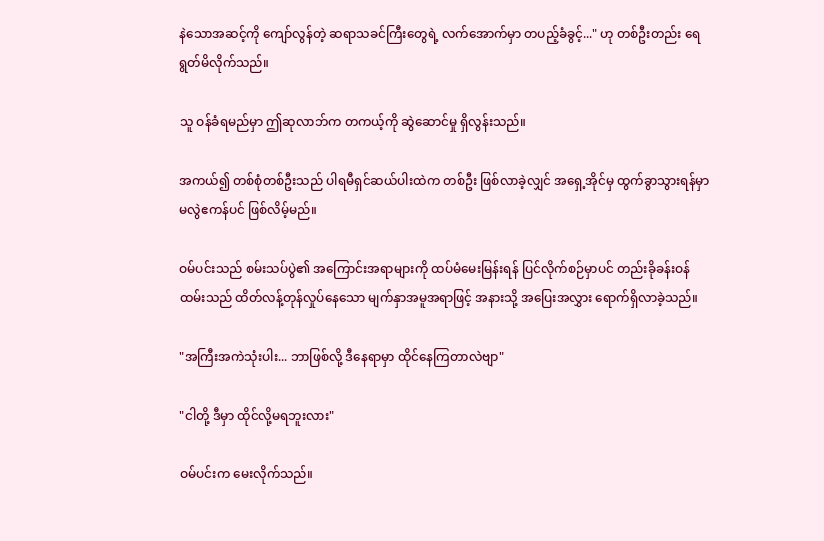နဲသောအဆင့်ကို ကျော်လွန်တဲ့ ဆရာသခင်ကြီးတွေရဲ့ လက်အောက်မှာ တပည့်ခံခွင့်..." ဟု တစ်ဦးတည်း ရေရွတ်မိလိုက်သည်။

သူ ဝန်ခံရမည်မှာ ဤဆုလာဘ်က တကယ့်ကို ဆွဲဆောင်မှု ရှိလွန်းသည်။

အကယ်၍ တစ်စုံတစ်ဦးသည် ပါရမီရှင်ဆယ်ပါးထဲက တစ်ဦး ဖြစ်လာခဲ့လျှင် အရှေ့အိုင်မှ ထွက်ခွာသွားရန်မှာ မလွဲဧကန်ပင် ဖြစ်လိမ့်မည်။

ဝမ်ပင်းသည် စမ်းသပ်ပွဲ၏ အကြောင်းအရာများကို ထပ်မံမေးမြန်းရန် ပြင်လိုက်စဉ်မှာပင် တည်းခိုခန်းဝန်ထမ်းသည် ထိတ်လန့်တုန်လှုပ်နေသော မျက်နှာအမူအရာဖြင့် အနားသို့ အပြေးအလွှား ရောက်ရှိလာခဲ့သည်။

"အကြီးအကဲသုံးပါး... ဘာဖြစ်လို့ ဒီနေရာမှာ ထိုင်နေကြတာလဲဗျာ"

"ငါတို့ ဒီမှာ ထိုင်လို့မရဘူးလား"

ဝမ်ပင်းက မေးလိုက်သည်။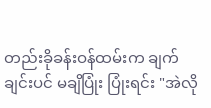တည်းခိုခန်းဝန်ထမ်းက ချက်ချင်းပင် မချိပြုံး ပြုံးရင်း "အဲလို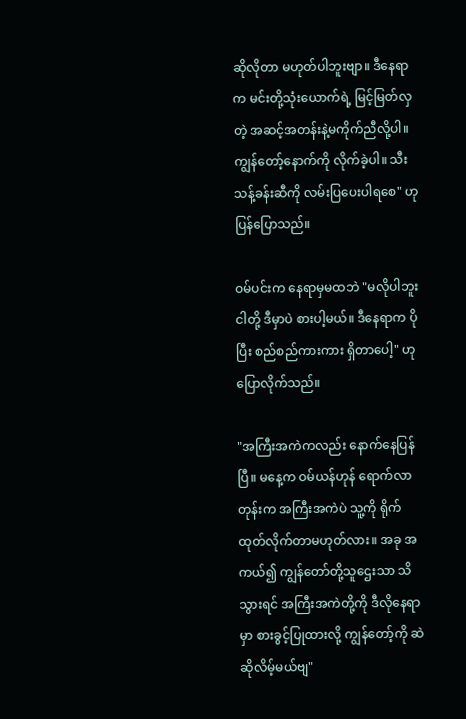ဆိုလိုတာ မဟုတ်ပါဘူးဗျာ။ ဒီနေရာက မင်းတို့သုံးယောက်ရဲ့ မြင့်မြတ်လှတဲ့ အဆင့်အတန်းနဲ့မကိုက်ညီလို့ပါ။ ကျွန်တော့်နောက်ကို လိုက်ခဲ့ပါ။ သီးသန့်ခန်းဆီကို လမ်းပြပေးပါရစေ" ဟု ပြန်ပြောသည်။

ဝမ်ပင်းက နေရာမှမထဘဲ "မလိုပါဘူး ငါတို့ ဒီမှာပဲ စားပါ့မယ်။ ဒီနေရာက ပိုပြီး စည်စည်ကားကား ရှိတာပေါ့" ဟု ပြောလိုက်သည်။

"အကြီးအကဲကလည်း နောက်နေပြန်ပြီ။ မနေ့က ဝမ်ယန်ဟုန် ရောက်လာတုန်းက အကြီးအကဲပဲ သူ့ကို ရိုက်ထုတ်လိုက်တာမဟုတ်လား။ အခု အကယ်၍ ကျွန်တော်တို့သူဌေးသာ သိသွားရင် အကြီးအကဲတို့ကို ဒီလိုနေရာမှာ စားခွင့်ပြုထားလို့ ကျွန်တော့်ကို ဆဲဆိုလိမ့်မယ်ဗျ"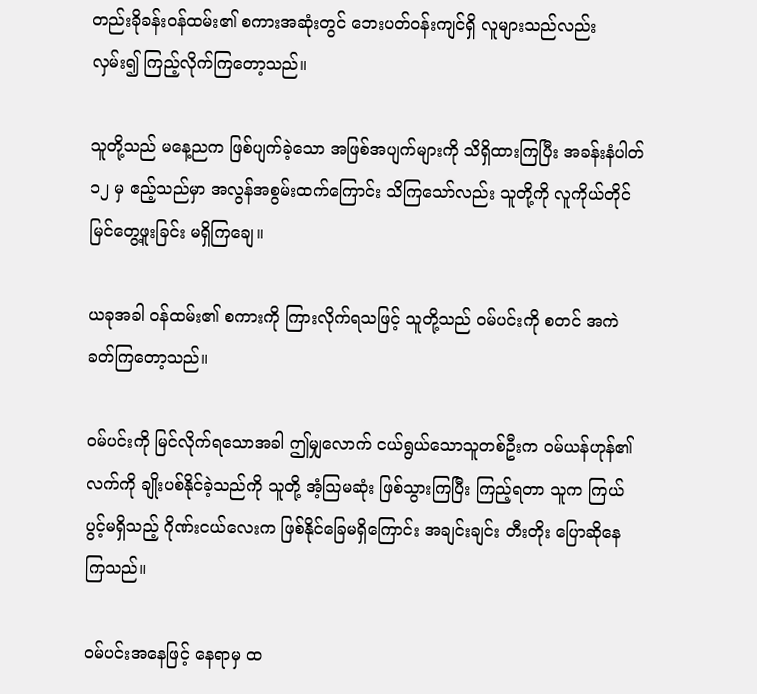တည်းခိုခန်းဝန်ထမ်း၏ စကားအဆုံးတွင် ဘေးပတ်ဝန်းကျင်ရှိ လူများသည်လည်း လှမ်း၍ ကြည့်လိုက်ကြတော့သည်။

သူတို့သည် မနေ့ညက ဖြစ်ပျက်ခဲ့သော အဖြစ်အပျက်များကို သိရှိထားကြပြီး အခန်းနံပါတ် ၁၂ မှ ဧည့်သည်မှာ အလွန်အစွမ်းထက်ကြောင်း သိကြသော်လည်း သူတို့ကို လူကိုယ်တိုင် မြင်တွေ့ဖူးခြင်း မရှိကြချေ။

ယခုအခါ ဝန်ထမ်း၏ စကားကို ကြားလိုက်ရသဖြင့် သူတို့သည် ဝမ်ပင်းကို စတင် အကဲခတ်ကြတော့သည်။

ဝမ်ပင်းကို မြင်လိုက်ရသောအခါ ဤမျှလောက် ငယ်ရွယ်သောသူတစ်ဦးက ဝမ်ယန်ဟုန်၏ လက်ကို ချိုးပစ်နိုင်ခဲ့သည်ကို သူတို့ အံ့သြမဆုံး ဖြစ်သွားကြပြီး ကြည့်ရတာ သူက ကြယ်ပွင့်မရှိသည့် ဂိုဏ်းငယ်လေးက ဖြစ်နိုင်ခြေမရှိကြောင်း အချင်းချင်း တီးတိုး ပြောဆိုနေကြသည်။

ဝမ်ပင်းအနေဖြင့် နေရာမှ ထ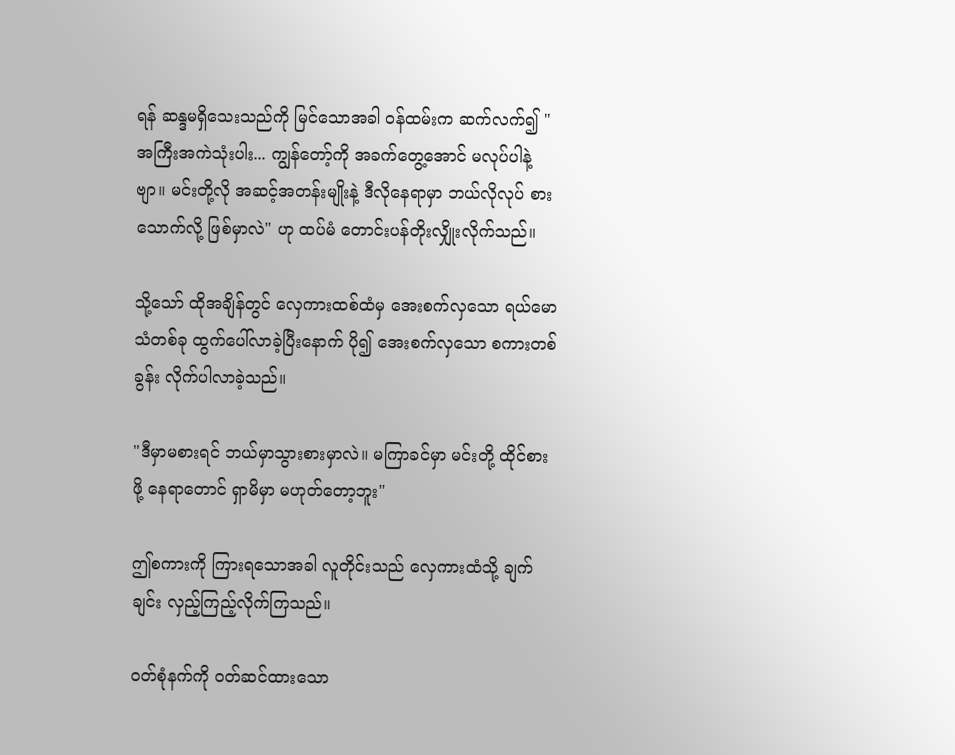ရန် ဆန္ဒမရှိသေးသည်ကို မြင်သောအခါ ဝန်ထမ်းက ဆက်လက်၍ "အကြီးအကဲသုံးပါး... ကျွန်တော့်ကို အခက်တွေ့အောင် မလုပ်ပါနဲ့ဗျာ။ မင်းတို့လို အဆင့်အတန်းမျိုးနဲ့ ဒီလိုနေရာမှာ ဘယ်လိုလုပ် စားသောက်လို့ ဖြစ်မှာလဲ" ဟု ထပ်မံ တောင်းပန်တိုးလျှိုးလိုက်သည်။

သို့သော် ထိုအချိန်တွင် လှေကားထစ်ထံမှ အေးစက်လှသော ရယ်မောသံတစ်ခု ထွက်ပေါ်လာခဲ့ပြီးနောက် ပို၍ အေးစက်လှသော စကားတစ်ခွန်း လိုက်ပါလာခဲ့သည်။

"ဒီမှာမစားရင် ဘယ်မှာသွားစားမှာလဲ။ မကြာခင်မှာ မင်းတို့ ထိုင်စားဖို့ နေရာတောင် ရှာမိမှာ မဟုတ်တော့ဘူး"

ဤစကားကို ကြားရသောအခါ လူတိုင်းသည် လှေကားထံသို့ ချက်ချင်း လှည့်ကြည့်လိုက်ကြသည်။

ဝတ်စုံနက်ကို ဝတ်ဆင်ထားသော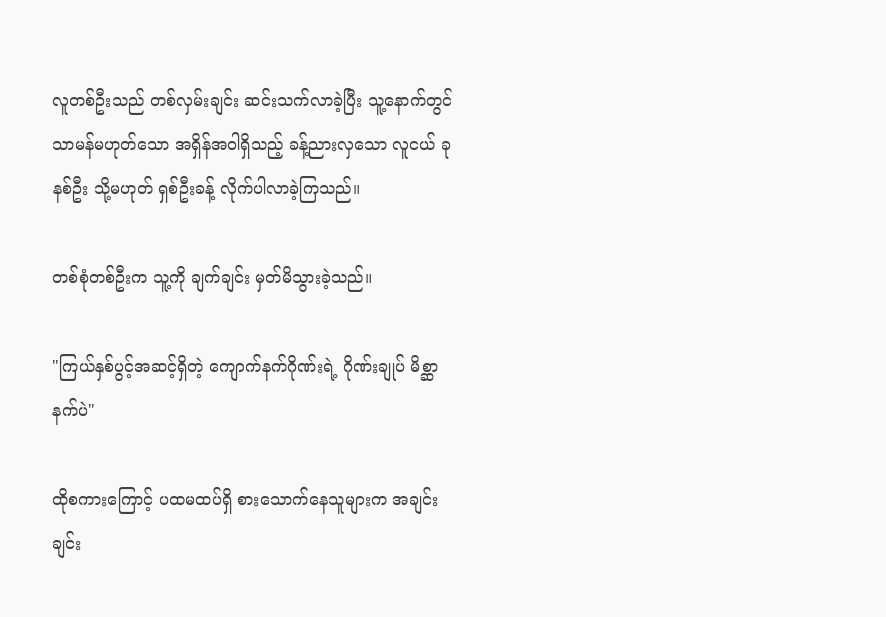လူတစ်ဦးသည် တစ်လှမ်းချင်း ဆင်းသက်လာခဲ့ပြီး သူ့နောက်တွင် သာမန်မဟုတ်သော အရှိန်အဝါရှိသည့် ခန့်ညားလှသော လူငယ် ခုနစ်ဦး သို့မဟုတ် ရှစ်ဦးခန့် လိုက်ပါလာခဲ့ကြသည်။

တစ်စုံတစ်ဦးက သူ့ကို ချက်ချင်း မှတ်မိသွားခဲ့သည်။

"ကြယ်နှစ်ပွင့်အဆင့်ရှိတဲ့ ကျောက်နက်ဂိုဏ်းရဲ့ ဂိုဏ်းချုပ် မိစ္ဆာနက်ပဲ"

ထိုစကားကြောင့် ပထမထပ်ရှိ စားသောက်နေသူများက အချင်းချင်း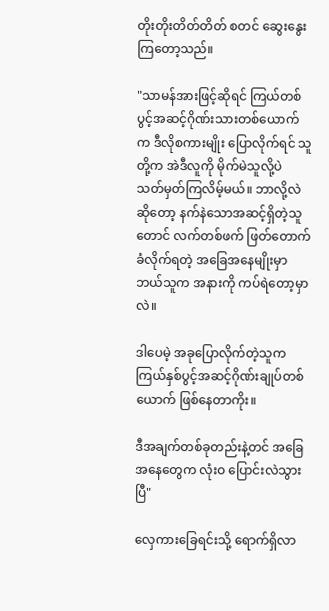တိုးတိုးတိတ်တိတ် စတင် ဆွေးနွေးကြတော့သည်။

"သာမန်အားဖြင့်ဆိုရင် ကြယ်တစ်ပွင့်အဆင့်ဂိုဏ်းသားတစ်ယောက်က ဒီလိုစကားမျိုး ပြောလိုက်ရင် သူတို့က အဲဒီလူကို မိုက်မဲသူလို့ပဲ သတ်မှတ်ကြလိမ့်မယ်။ ဘာလို့လဲဆိုတော့ နက်နဲသောအဆင့်ရှိတဲ့သူတောင် လက်တစ်ဖက် ဖြတ်တောက်ခံလိုက်ရတဲ့ အခြေအနေမျိုးမှာ ဘယ်သူက အနားကို ကပ်ရဲတော့မှာလဲ။

ဒါပေမဲ့ အခုပြောလိုက်တဲ့သူက ကြယ်နှစ်ပွင့်အဆင့်ဂိုဏ်းချုပ်တစ်ယောက် ဖြစ်နေတာကိုး။

ဒီအချက်တစ်ခုတည်းနဲ့တင် အခြေအနေတွေက လုံးဝ ပြောင်းလဲသွားပြီ"

လှေကားခြေရင်းသို့ ရောက်ရှိလာ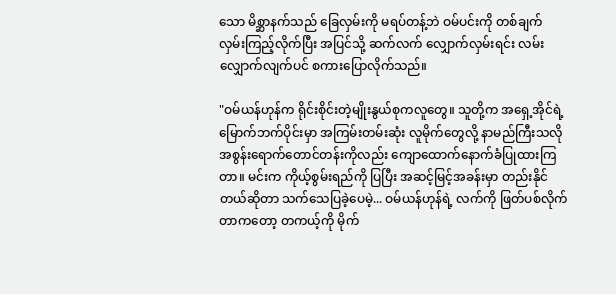သော မိစ္ဆာနက်သည် ခြေလှမ်းကို မရပ်တန့်ဘဲ ဝမ်ပင်းကို တစ်ချက် လှမ်းကြည့်လိုက်ပြီး အပြင်သို့ ဆက်လက် လျှောက်လှမ်းရင်း လမ်းလျှောက်လျက်ပင် စကားပြောလိုက်သည်။

"ဝမ်ယန်ဟုန်က ရိုင်းစိုင်းတဲ့မျိုးနွယ်စုကလူတွေ။ သူတို့က အရှေ့အိုင်ရဲ့ မြောက်ဘက်ပိုင်းမှာ အကြမ်းတမ်းဆုံး လူမိုက်တွေလို့ နာမည်ကြီးသလို အစွန်းရောက်တောင်တန်းကိုလည်း ကျောထောက်နောက်ခံပြုထားကြတာ။ မင်းက ကိုယ့်စွမ်းရည်ကို ပြပြီး အဆင့်မြင့်အခန်းမှာ တည်းနိုင်တယ်ဆိုတာ သက်သေပြခဲ့ပေမဲ့... ဝမ်ယန်ဟုန်ရဲ့ လက်ကို ဖြတ်ပစ်လိုက်တာကတော့ တကယ့်ကို မိုက်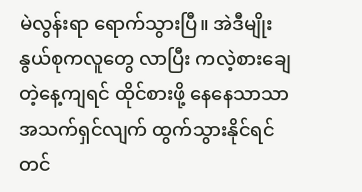မဲလွန်းရာ ရောက်သွားပြီ။ အဲဒီမျိုးနွယ်စုကလူတွေ လာပြီး ကလဲ့စားချေတဲ့နေ့ကျရင် ထိုင်စားဖို့ နေနေသာသာ အသက်ရှင်လျက် ထွက်သွားနိုင်ရင်တင်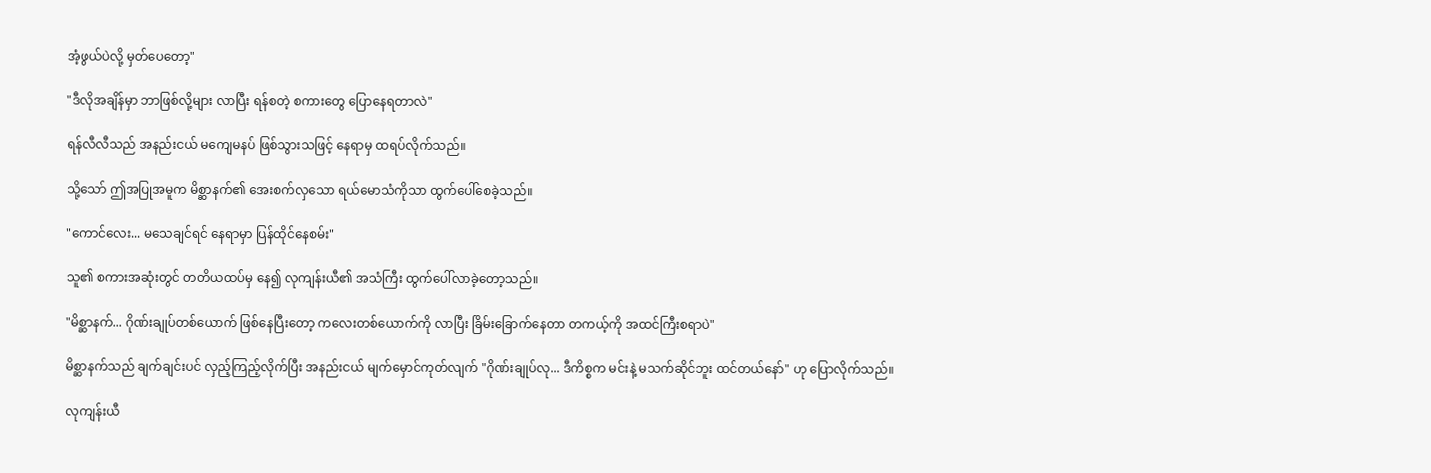အံ့ဖွယ်ပဲလို့ မှတ်ပေတော့"

"ဒီလိုအချိန်မှာ ဘာဖြစ်လို့များ လာပြီး ရန်စတဲ့ စကားတွေ ပြောနေရတာလဲ"

ရန်လီလီသည် အနည်းငယ် မကျေမနပ် ဖြစ်သွားသဖြင့် နေရာမှ ထရပ်လိုက်သည်။

သို့သော် ဤအပြုအမူက မိစ္ဆာနက်၏ အေးစက်လှသော ရယ်မောသံကိုသာ ထွက်ပေါ်စေခဲ့သည်။

"ကောင်လေး... မသေချင်ရင် နေရာမှာ ပြန်ထိုင်နေစမ်း"

သူ၏ စကားအဆုံးတွင် တတိယထပ်မှ နေ၍ လုကျန်းယီ၏ အသံကြီး ထွက်ပေါ်လာခဲ့တော့သည်။

"မိစ္ဆာနက်... ဂိုဏ်းချုပ်တစ်ယောက် ဖြစ်နေပြီးတော့ ကလေးတစ်ယောက်ကို လာပြီး ခြိမ်းခြောက်နေတာ တကယ့်ကို အထင်ကြီးစရာပဲ"

မိစ္ဆာနက်သည် ချက်ချင်းပင် လှည့်ကြည့်လိုက်ပြီး အနည်းငယ် မျက်မှောင်ကုတ်လျက် "ဂိုဏ်းချုပ်လု... ဒီကိစ္စက မင်းနဲ့ မသက်ဆိုင်ဘူး ထင်တယ်နော်" ဟု ပြောလိုက်သည်။

လုကျန်းယီ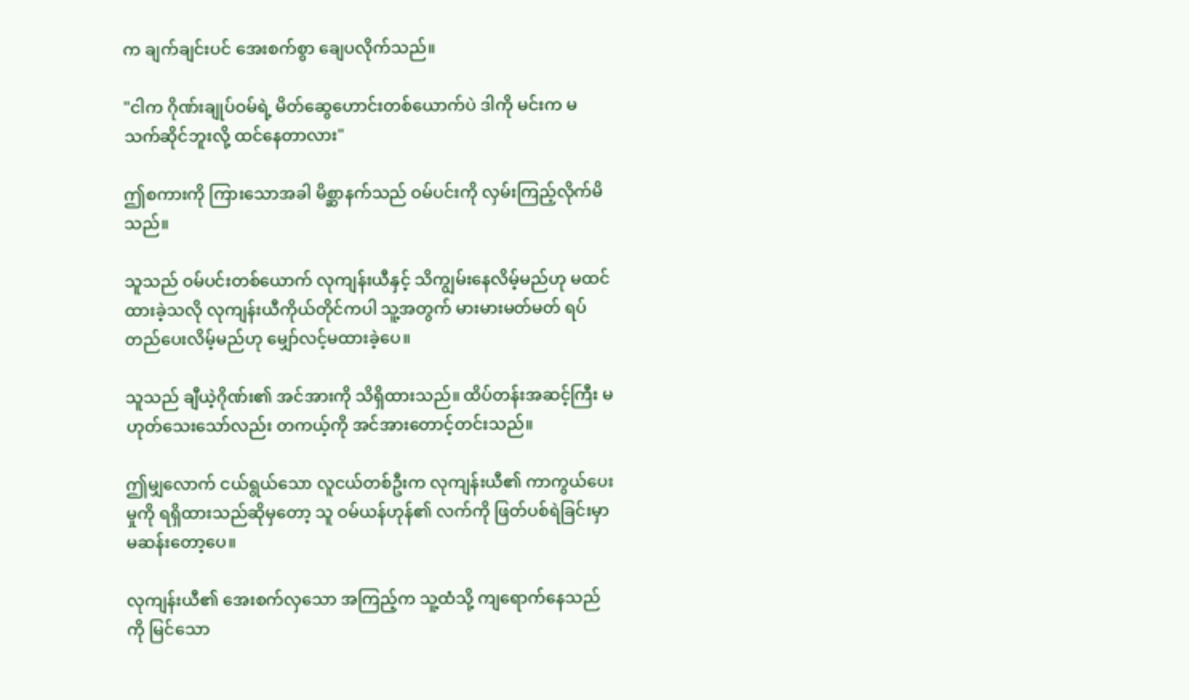က ချက်ချင်းပင် အေးစက်စွာ ချေပလိုက်သည်။

"ငါက ဂိုဏ်းချုပ်ဝမ်ရဲ့ မိတ်ဆွေဟောင်းတစ်ယောက်ပဲ ဒါကို မင်းက မသက်ဆိုင်ဘူးလို့ ထင်နေတာလား"

ဤစကားကို ကြားသောအခါ မိစ္ဆာနက်သည် ဝမ်ပင်းကို လှမ်းကြည့်လိုက်မိသည်။

သူသည် ဝမ်ပင်းတစ်ယောက် လုကျန်းယီနှင့် သိကျွမ်းနေလိမ့်မည်ဟု မထင်ထားခဲ့သလို လုကျန်းယီကိုယ်တိုင်ကပါ သူ့အတွက် မားမားမတ်မတ် ရပ်တည်ပေးလိမ့်မည်ဟု မျှော်လင့်မထားခဲ့ပေ။

သူသည် ချီယဲ့ဂိုဏ်း၏ အင်အားကို သိရှိထားသည်။ ထိပ်တန်းအဆင့်ကြီး မဟုတ်သေးသော်လည်း တကယ့်ကို အင်အားတောင့်တင်းသည်။

ဤမျှလောက် ငယ်ရွယ်သော လူငယ်တစ်ဦးက လုကျန်းယီ၏ ကာကွယ်ပေးမှုကို ရရှိထားသည်ဆိုမှတော့ သူ ဝမ်ယန်ဟုန်၏ လက်ကို ဖြတ်ပစ်ရဲခြင်းမှာ မဆန်းတော့ပေ။

လုကျန်းယီ၏ အေးစက်လှသော အကြည့်က သူ့ထံသို့ ကျရောက်နေသည်ကို မြင်သော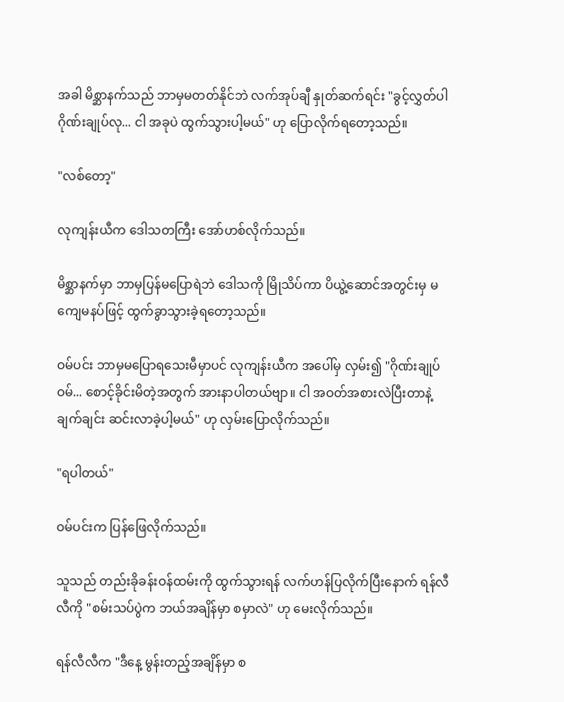အခါ မိစ္ဆာနက်သည် ဘာမှမတတ်နိုင်ဘဲ လက်အုပ်ချီ နှုတ်ဆက်ရင်း "ခွင့်လွှတ်ပါ ဂိုဏ်းချုပ်လု... ငါ အခုပဲ ထွက်သွားပါ့မယ်" ဟု ပြောလိုက်ရတော့သည်။

"လစ်တော့"

လုကျန်းယီက ဒေါသတကြီး အော်ဟစ်လိုက်သည်။

မိစ္ဆာနက်မှာ ဘာမှပြန်မပြောရဲဘဲ ဒေါသကို မြိုသိပ်ကာ ပိယွဲ့ဆောင်အတွင်းမှ မကျေမနပ်ဖြင့် ထွက်ခွာသွားခဲ့ရတော့သည်။

ဝမ်ပင်း ဘာမှမပြောရသေးမီမှာပင် လုကျန်းယီက အပေါ်မှ လှမ်း၍ "ဂိုဏ်းချုပ်ဝမ်... စောင့်ခိုင်းမိတဲ့အတွက် အားနာပါတယ်ဗျာ။ ငါ အဝတ်အစားလဲပြီးတာနဲ့ ချက်ချင်း ဆင်းလာခဲ့ပါ့မယ်" ဟု လှမ်းပြောလိုက်သည်။

"ရပါတယ်"

ဝမ်ပင်းက ပြန်ဖြေလိုက်သည်။

သူသည် တည်းခိုခန်းဝန်ထမ်းကို ထွက်သွားရန် လက်ဟန်ပြလိုက်ပြီးနောက် ရန်လီလီကို "စမ်းသပ်ပွဲက ဘယ်အချိန်မှာ စမှာလဲ" ဟု မေးလိုက်သည်။

ရန်လီလီက "ဒီနေ့ မွန်းတည့်အချိန်မှာ စ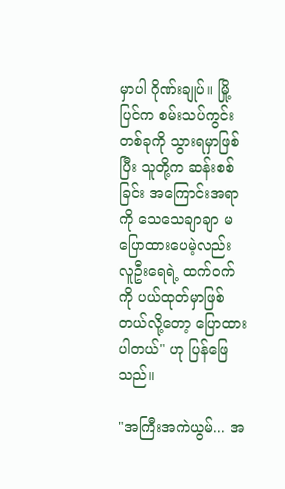မှာပါ ဂိုဏ်းချုပ်။ မြို့ပြင်က စမ်းသပ်ကွင်းတစ်ခုကို သွားရမှာဖြစ်ပြီး သူတို့က ဆန်းစစ်ခြင်း အကြောင်းအရာကို သေသေချာချာ မပြောထားပေမဲ့လည်း လူဦးရေရဲ့ ထက်ဝက်ကို ပယ်ထုတ်မှာဖြစ်တယ်လို့တော့ ပြောထားပါတယ်" ဟု ပြန်ဖြေသည်။

"အကြီးအကဲယွမ်... အ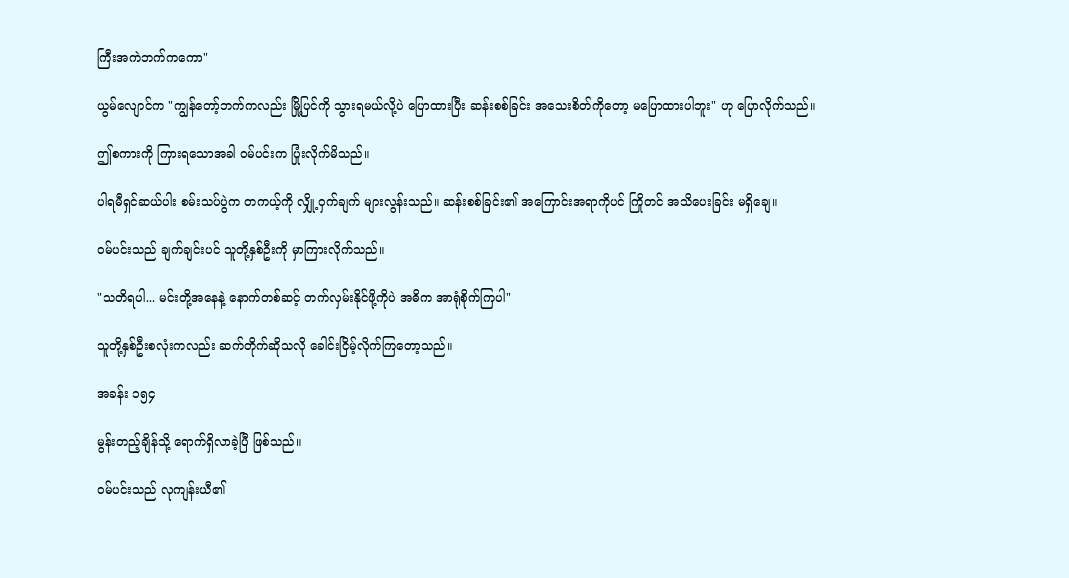ကြီးအကဲဘက်ကကော"

ယွမ်လျောင်က "ကျွန်တော့်ဘက်ကလည်း မြို့ပြင်ကို သွားရမယ်လို့ပဲ ပြောထားပြီး ဆန်းစစ်ခြင်း အသေးစိတ်ကိုတော့ မပြောထားပါဘူး" ဟု ပြောလိုက်သည်။

ဤစကားကို ကြားရသောအခါ ဝမ်ပင်းက ပြုံးလိုက်မိသည်။

ပါရမီရှင်ဆယ်ပါး စမ်းသပ်ပွဲက တကယ့်ကို လျှို့ဝှက်ချက် များလွန်းသည်။ ဆန်းစစ်ခြင်း၏ အကြောင်းအရာကိုပင် ကြိုတင် အသိပေးခြင်း မရှိချေ။

ဝမ်ပင်းသည် ချက်ချင်းပင် သူတို့နှစ်ဦးကို မှာကြားလိုက်သည်။

"သတိရပါ... မင်းတို့အနေနဲ့ နောက်တစ်ဆင့် တက်လှမ်းနိုင်ဖို့ကိုပဲ အဓိက အာရုံစိုက်ကြပါ"

သူတို့နှစ်ဦးစလုံးကလည်း ဆက်တိုက်ဆိုသလို ခေါင်းငြိမ့်လိုက်ကြတော့သည်။

အခန်း ၁၅၄

မွန်းတည့်ချိန်သို့ ရောက်ရှိလာခဲ့ပြီ ဖြစ်သည်။

ဝမ်ပင်းသည် လုကျန်းယီ၏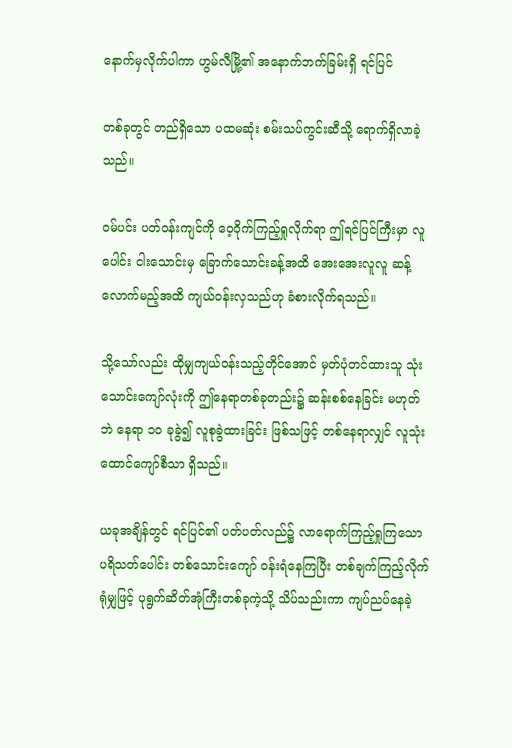နောက်မှလိုက်ပါကာ ဟွမ်လီမြို့၏ အနောက်ဘက်ခြမ်းရှိ ရင်ပြင်

တစ်ခုတွင် တည်ရှိသော ပထမဆုံး စမ်းသပ်ကွင်းဆီသို့ ရောက်ရှိလာခဲ့သည်။

ဝမ်ပင်း ပတ်ဝန်းကျင်ကို ဝေ့ဝိုက်ကြည့်ရှုလိုက်ရာ ဤရင်ပြင်ကြီးမှာ လူပေါင်း ငါးသောင်းမှ ခြောက်သောင်းခန့်အထိ အေးအေးလူလူ ဆန့်လောက်မည့်အထိ ကျယ်ဝန်းလှသည်ဟု ခံစားလိုက်ရသည်။

သို့သော်လည်း ထိုမျှကျယ်ဝန်းသည့်တိုင်အောင် မှတ်ပုံတင်ထားသူ သုံးသောင်းကျော်လုံးကို ဤနေရာတစ်ခုတည်း၌ ဆန်းစစ်နေခြင်း မဟုတ်ဘဲ နေရာ ၁၀ ခုခွဲ၍ လူစုခွဲထားခြင်း ဖြစ်သဖြင့် တစ်နေရာလျှင် လူသုံးထောင်ကျော်စီသာ ရှိသည်။

ယခုအချိန်တွင် ရင်ပြင်၏ ပတ်ပတ်လည်၌ လာရောက်ကြည့်ရှုကြသော ပရိသတ်ပေါင်း တစ်သောင်းကျော် ဝန်းရံနေကြပြီး တစ်ချက်ကြည့်လိုက်ရုံမျှဖြင့် ပုရွက်ဆိတ်အုံကြီးတစ်ခုကဲ့သို့ သိပ်သည်းကာ ကျပ်ညပ်နေခဲ့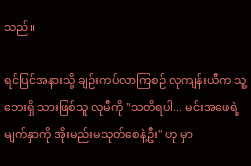သည်။

ရင်ပြင်အနားသို့ ချဉ်းကပ်လာကြစဉ် လုကျန်းယီက သူ့ဘေးရှိ သားဖြစ်သူ လုမီကို "သတိရပါ... မင်းအဖေရဲ့ မျက်နှာကို အိုးမည်းမသုတ်စေနဲ့ဦး" ဟု မှာ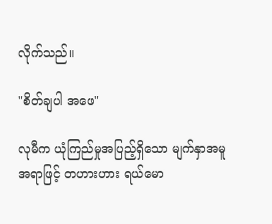လိုက်သည်။

"စိတ်ချပါ အဖေ"

လုမီက ယုံကြည်မှုအပြည့်ရှိသော မျက်နှာအမူအရာဖြင့် တဟားဟား ရယ်မော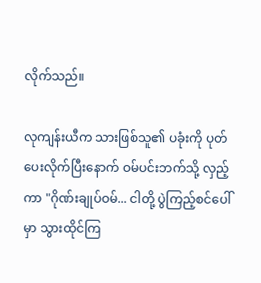လိုက်သည်။

လုကျန်းယီက သားဖြစ်သူ၏ ပခုံးကို ပုတ်ပေးလိုက်ပြီးနောက် ဝမ်ပင်းဘက်သို့ လှည့်ကာ "ဂိုဏ်းချုပ်ဝမ်... ငါတို့ ပွဲကြည့်စင်ပေါ်မှာ သွားထိုင်ကြ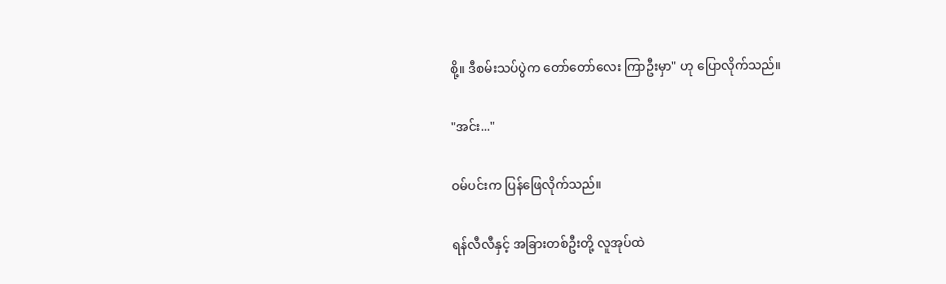စို့။ ဒီစမ်းသပ်ပွဲက တော်တော်လေး ကြာဦးမှာ" ဟု ပြောလိုက်သည်။

"အင်း..."

ဝမ်ပင်းက ပြန်ဖြေလိုက်သည်။

ရန်လီလီနှင့် အခြားတစ်ဦးတို့ လူအုပ်ထဲ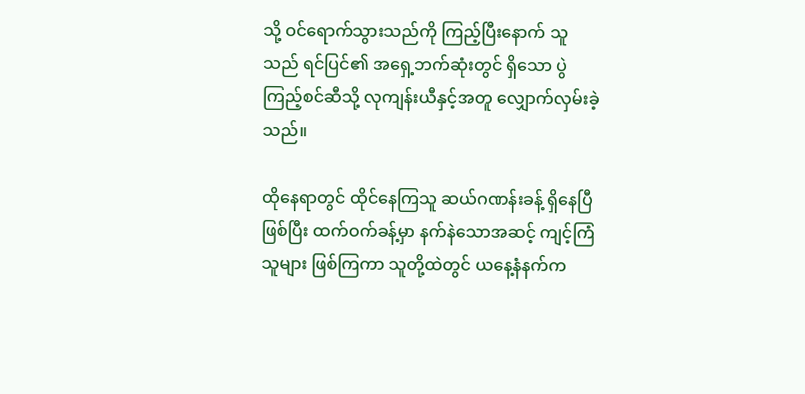သို့ ဝင်ရောက်သွားသည်ကို ကြည့်ပြီးနောက် သူသည် ရင်ပြင်၏ အရှေ့ဘက်ဆုံးတွင် ရှိသော ပွဲကြည့်စင်ဆီသို့ လုကျန်းယီနှင့်အတူ လျှောက်လှမ်းခဲ့သည်။

ထိုနေရာတွင် ထိုင်နေကြသူ ဆယ်ဂဏန်းခန့် ရှိနေပြီဖြစ်ပြီး ထက်ဝက်ခန့်မှာ နက်နဲသောအဆင့် ကျင့်ကြံသူများ ဖြစ်ကြကာ သူတို့ထဲတွင် ယနေ့နံနက်က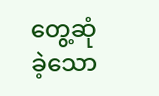တွေ့ဆုံခဲ့သော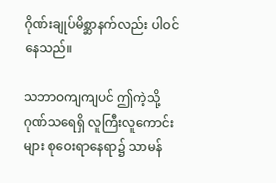ဂိုဏ်းချုပ်မိစ္ဆာနက်လည်း ပါဝင်နေသည်။

သဘာဝကျကျပင် ဤကဲ့သို့ ဂုဏ်သရေရှိ လူကြီးလူကောင်းများ စုဝေးရာနေရာ၌ သာမန်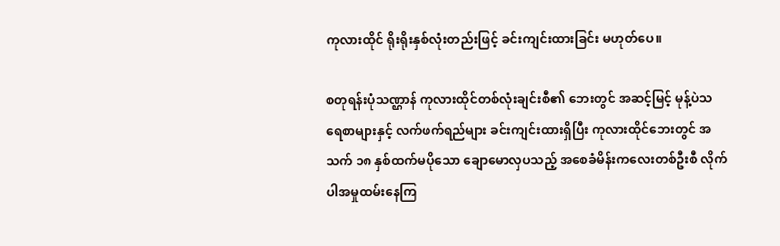ကုလားထိုင် ရိုးရိုးနှစ်လုံးတည်းဖြင့် ခင်းကျင်းထားခြင်း မဟုတ်ပေ။

စတုရန်းပုံသဏ္ဌာန် ကုလားထိုင်တစ်လုံးချင်းစီ၏ ဘေးတွင် အဆင့်မြင့် မုန့်ပဲသရေစာများနှင့် လက်ဖက်ရည်များ ခင်းကျင်းထားရှိပြီး ကုလားထိုင်ဘေးတွင် အသက် ၁၈ နှစ်ထက်မပိုသော ချောမောလှပသည့် အစေခံမိန်းကလေးတစ်ဦးစီ လိုက်ပါအမှုထမ်းနေကြ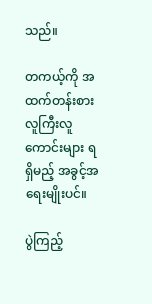သည်။

တကယ့်ကို အထက်တန်းစား လူကြီးလူကောင်းများ ရရှိမည့် အခွင့်အရေးမျိုးပင်။

ပွဲကြည့်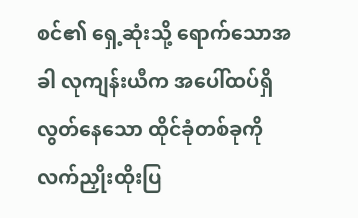စင်၏ ရှေ့ဆုံးသို့ ရောက်သောအခါ လုကျန်းယီက အပေါ်ထပ်ရှိ လွတ်နေသော ထိုင်ခုံတစ်ခုကို လက်ညှိုးထိုးပြ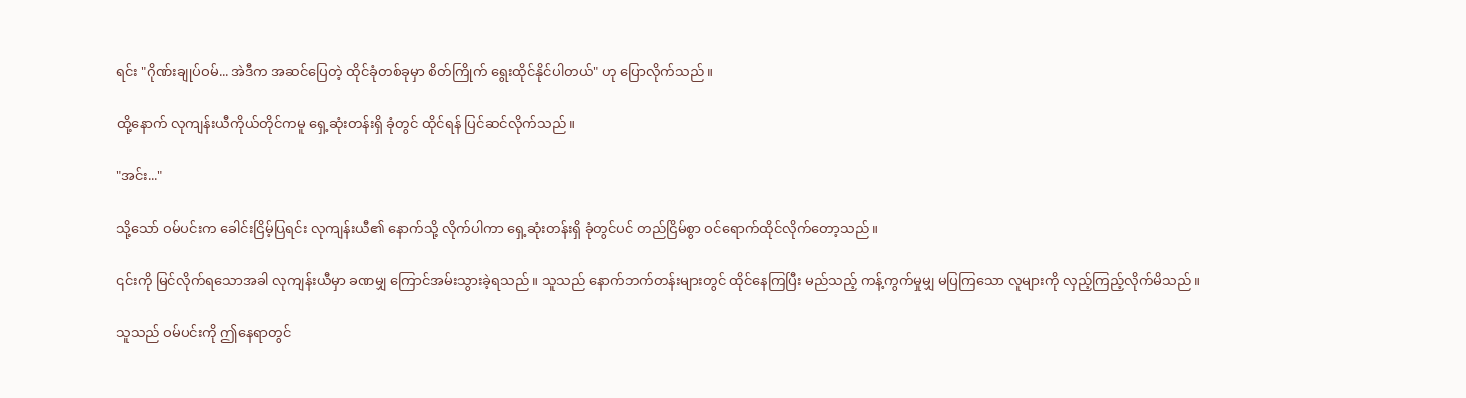ရင်း "ဂိုဏ်းချုပ်ဝမ်... အဲဒီက အဆင်ပြေတဲ့ ထိုင်ခုံတစ်ခုမှာ စိတ်ကြိုက် ရွေးထိုင်နိုင်ပါတယ်" ဟု ပြောလိုက်သည်။

ထို့နောက် လုကျန်းယီကိုယ်တိုင်ကမူ ရှေ့ဆုံးတန်းရှိ ခုံတွင် ထိုင်ရန် ပြင်ဆင်လိုက်သည်။

"အင်း..."

သို့သော် ဝမ်ပင်းက ခေါင်းငြိမ့်ပြရင်း လုကျန်းယီ၏ နောက်သို့ လိုက်ပါကာ ရှေ့ဆုံးတန်းရှိ ခုံတွင်ပင် တည်ငြိမ်စွာ ဝင်ရောက်ထိုင်လိုက်တော့သည်။

၎င်းကို မြင်လိုက်ရသောအခါ လုကျန်းယီမှာ ခဏမျှ ကြောင်အမ်းသွားခဲ့ရသည်။ သူသည် နောက်ဘက်တန်းများတွင် ထိုင်နေကြပြီး မည်သည့် ကန့်ကွက်မှုမျှ မပြကြသော လူများကို လှည့်ကြည့်လိုက်မိသည်။

သူသည် ဝမ်ပင်းကို ဤနေရာတွင်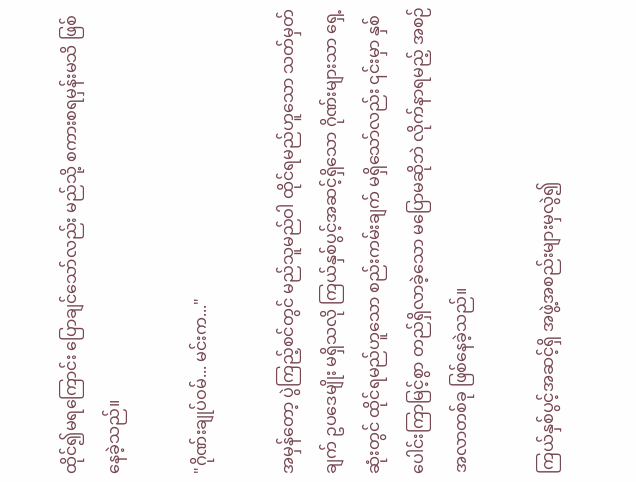ထိုင်၍မရကြောင်း ပြောချင်သော်လည်း မည်သို့ စကားစရမှန်းမသိ ဖြစ်နေခဲ့သည်။

"ဂိုဏ်းချုပ်ဝမ်... မင်းက..."

အမှန်တော့ ပွဲကြည့်စင်တွင် မည်သူမည်ဝါ ထိုင်ရမည်ဟူသော သတ်မှတ်ချက် ဥပဒေမျိုး မရှိသလို ကြယ်နှစ်ပွင့်အဆင့်ရှိသော ဂိုဏ်းများသာ ရှေ့ဆုံးတွင် ထိုင်ရမည်ဟူသော စည်းကမ်းချက် မရှိသော်လည်း ၎င်းမှာ နှစ်ပေါင်းကြာမြင့်စွာ တည်ရှိလာခဲ့သော မပြောမဆိုဘဲ လိုက်နာရမည့် အစဉ်အလာတစ်ခု ဖြစ်နေခဲ့သည်။

ကြယ်နှစ်ပွင့်အဆင့်ရှိ အဖွဲ့အစည်းများမှလွဲ၍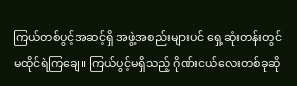ကြယ်တစ်ပွင့်အဆင့်ရှိ အဖွဲ့အစည်းများပင် ရှေ့ဆုံးတန်းတွင် မထိုင်ရဲကြချေ။ ကြယ်ပွင့်မရှိသည့် ဂိုဏ်းငယ်လေးတစ်ခုဆို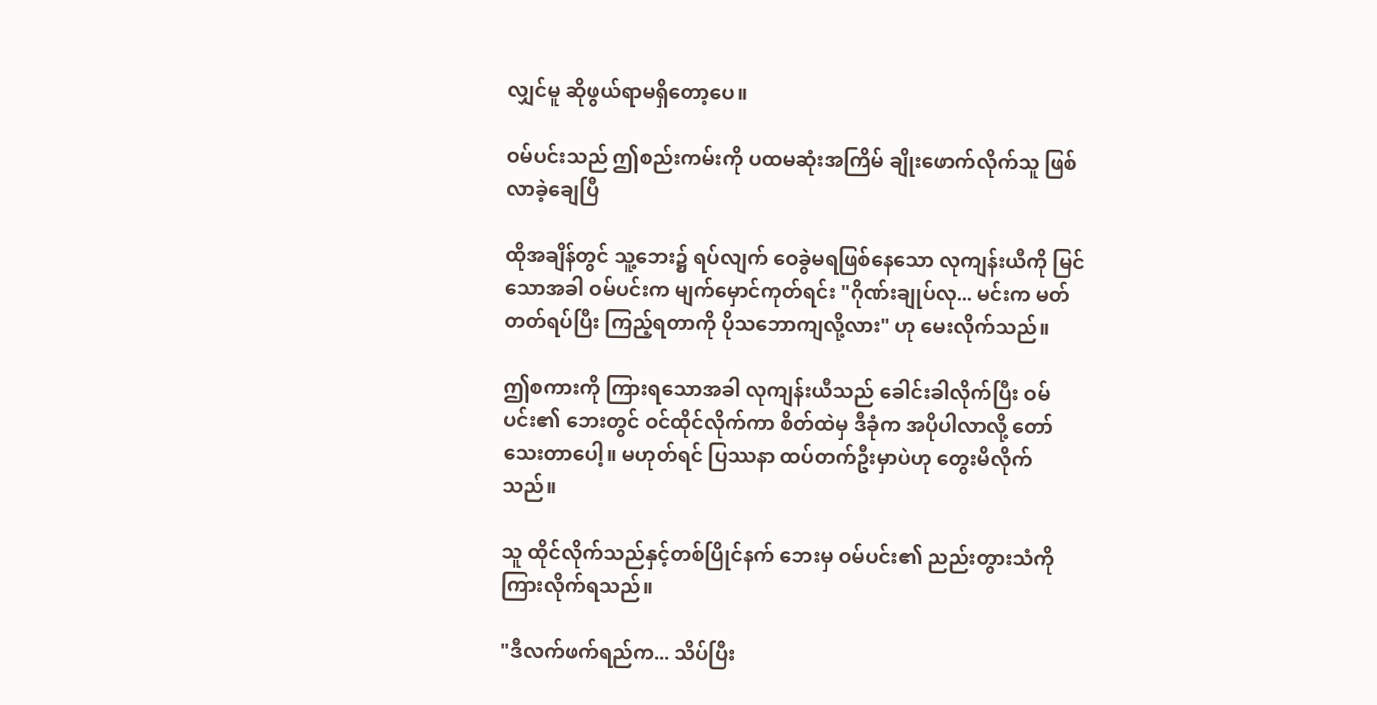လျှင်မူ ဆိုဖွယ်ရာမရှိတော့ပေ။

ဝမ်ပင်းသည် ဤစည်းကမ်းကို ပထမဆုံးအကြိမ် ချိုးဖောက်လိုက်သူ ဖြစ်လာခဲ့ချေပြီ

ထိုအချိန်တွင် သူ့ဘေး၌ ရပ်လျက် ဝေခွဲမရဖြစ်နေသော လုကျန်းယီကို မြင်သောအခါ ဝမ်ပင်းက မျက်မှောင်ကုတ်ရင်း "ဂိုဏ်းချုပ်လု... မင်းက မတ်တတ်ရပ်ပြီး ကြည့်ရတာကို ပိုသဘောကျလို့လား" ဟု မေးလိုက်သည်။

ဤစကားကို ကြားရသောအခါ လုကျန်းယီသည် ခေါင်းခါလိုက်ပြီး ဝမ်ပင်း၏ ဘေးတွင် ဝင်ထိုင်လိုက်ကာ စိတ်ထဲမှ ဒီခုံက အပိုပါလာလို့ တော်သေးတာပေါ့။ မဟုတ်ရင် ပြဿနာ ထပ်တက်ဦးမှာပဲဟု တွေးမိလိုက်သည်။

သူ ထိုင်လိုက်သည်နှင့်တစ်ပြိုင်နက် ဘေးမှ ဝမ်ပင်း၏ ညည်းတွားသံကို ကြားလိုက်ရသည်။

"ဒီလက်ဖက်ရည်က... သိပ်ပြီး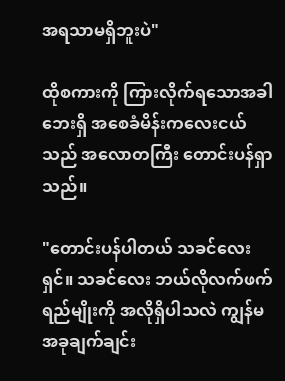အရသာမရှိဘူးပဲ"

ထိုစကားကို ကြားလိုက်ရသောအခါ ဘေးရှိ အစေခံမိန်းကလေးငယ်သည် အလောတကြီး တောင်းပန်ရှာသည်။

"တောင်းပန်ပါတယ် သခင်လေးရှင်။ သခင်လေး ဘယ်လိုလက်ဖက်ရည်မျိုးကို အလိုရှိပါသလဲ ကျွန်မ အခုချက်ချင်း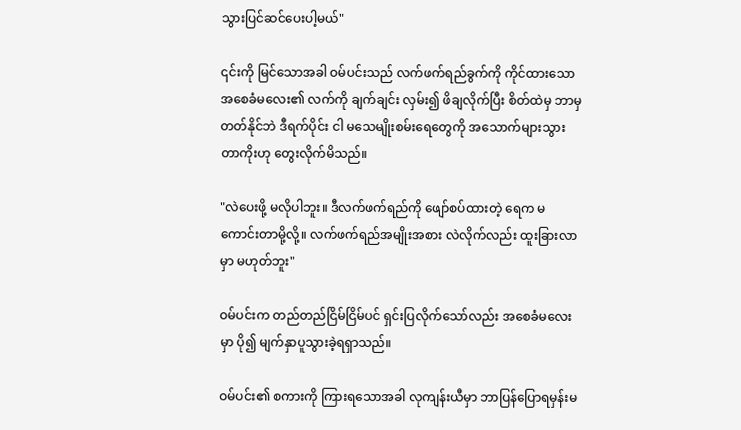သွားပြင်ဆင်ပေးပါ့မယ်"

၎င်းကို မြင်သောအခါ ဝမ်ပင်းသည် လက်ဖက်ရည်ခွက်ကို ကိုင်ထားသော အစေခံမလေး၏ လက်ကို ချက်ချင်း လှမ်း၍ ဖိချလိုက်ပြီး စိတ်ထဲမှ ဘာမှတတ်နိုင်ဘဲ ဒီရက်ပိုင်း ငါ မသေမျိုးစမ်းရေတွေကို အသောက်များသွားတာကိုးဟု တွေးလိုက်မိသည်။

"လဲပေးဖို့ မလိုပါဘူး။ ဒီလက်ဖက်ရည်ကို ဖျော်စပ်ထားတဲ့ ရေက မကောင်းတာမို့လို့။ လက်ဖက်ရည်အမျိုးအစား လဲလိုက်လည်း ထူးခြားလာမှာ မဟုတ်ဘူး"

ဝမ်ပင်းက တည်တည်ငြိမ်ငြိမ်ပင် ရှင်းပြလိုက်သော်လည်း အစေခံမလေးမှာ ပို၍ မျက်နှာပူသွားခဲ့ရရှာသည်။

ဝမ်ပင်း၏ စကားကို ကြားရသောအခါ လုကျန်းယီမှာ ဘာပြန်ပြောရမှန်းမ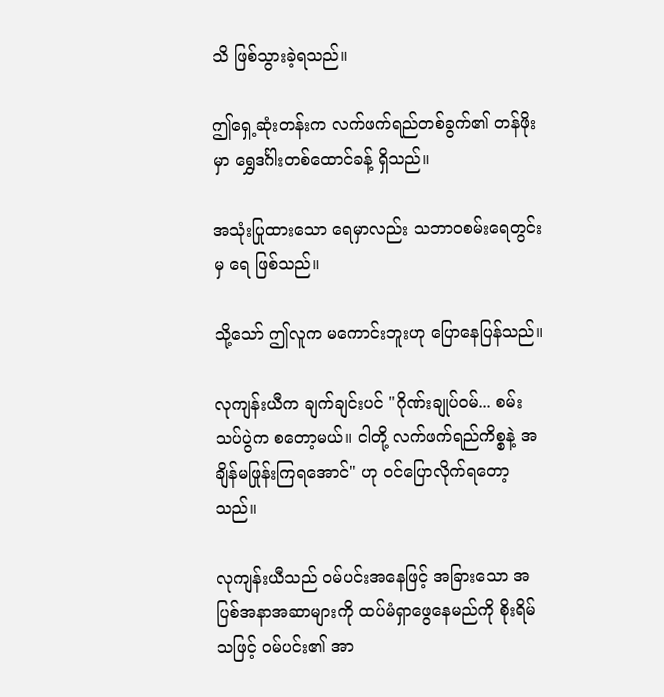သိ ဖြစ်သွားခဲ့ရသည်။

ဤရှေ့ဆုံးတန်းက လက်ဖက်ရည်တစ်ခွက်၏ တန်ဖိုးမှာ ရွှေဒင်္ဂါးတစ်ထောင်ခန့် ရှိသည်။

အသုံးပြုထားသော ရေမှာလည်း သဘာဝစမ်းရေတွင်းမှ ရေ ဖြစ်သည်။

သို့သော် ဤလူက မကောင်းဘူးဟု ပြောနေပြန်သည်။

လုကျန်းယီက ချက်ချင်းပင် "ဂိုဏ်းချုပ်ဝမ်... စမ်းသပ်ပွဲက စတော့မယ်။ ငါတို့ လက်ဖက်ရည်ကိစ္စနဲ့ အချိန်မဖြုန်းကြရအောင်" ဟု ဝင်ပြောလိုက်ရတော့သည်။

လုကျန်းယီသည် ဝမ်ပင်းအနေဖြင့် အခြားသော အပြစ်အနာအဆာများကို ထပ်မံရှာဖွေနေမည်ကို စိုးရိမ်သဖြင့် ဝမ်ပင်း၏ အာ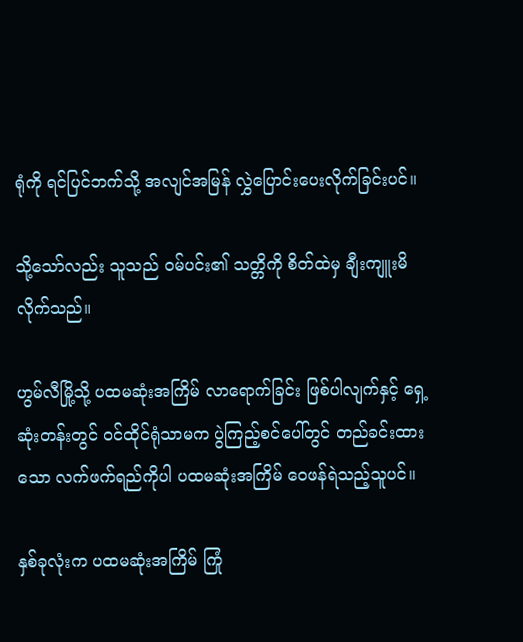ရုံကို ရင်ပြင်ဘက်သို့ အလျင်အမြန် လွှဲပြောင်းပေးလိုက်ခြင်းပင်။

သို့သော်လည်း သူသည် ဝမ်ပင်း၏ သတ္တိကို စိတ်ထဲမှ ချီးကျူးမိလိုက်သည်။

ဟွမ်လီမြို့သို့ ပထမဆုံးအကြိမ် လာရောက်ခြင်း ဖြစ်ပါလျက်နှင့် ရှေ့ဆုံးတန်းတွင် ဝင်ထိုင်ရုံသာမက ပွဲကြည့်စင်ပေါ်တွင် တည်ခင်းထားသော လက်ဖက်ရည်ကိုပါ ပထမဆုံးအကြိမ် ဝေဖန်ရဲသည့်သူပင်။

နှစ်ခုလုံးက ပထမဆုံးအကြိမ် ကြုံ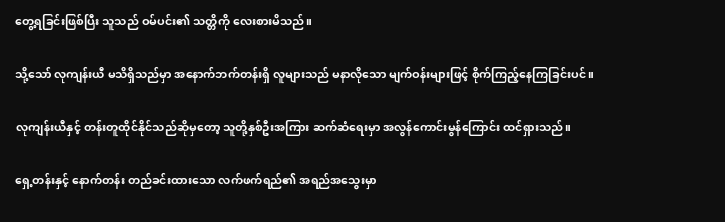တွေ့ရခြင်းဖြစ်ပြီး သူသည် ဝမ်ပင်း၏ သတ္တိကို လေးစားမိသည်။

သို့သော် လုကျန်းယီ မသိရှိသည်မှာ အနောက်ဘက်တန်းရှိ လူများသည် မနာလိုသော မျက်ဝန်းများဖြင့် စိုက်ကြည့်နေကြခြင်းပင်။

လုကျန်းယီနှင့် တန်းတူထိုင်နိုင်သည်ဆိုမှတော့ သူတို့နှစ်ဦးအကြား ဆက်ဆံရေးမှာ အလွန်ကောင်းမွန်ကြောင်း ထင်ရှားသည်။

ရှေ့တန်းနှင့် နောက်တန်း တည်ခင်းထားသော လက်ဖက်ရည်၏ အရည်အသွေးမှာ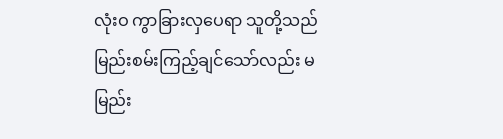လုံးဝ ကွာခြားလှပေရာ သူတို့သည် မြည်းစမ်းကြည့်ချင်သော်လည်း မမြည်း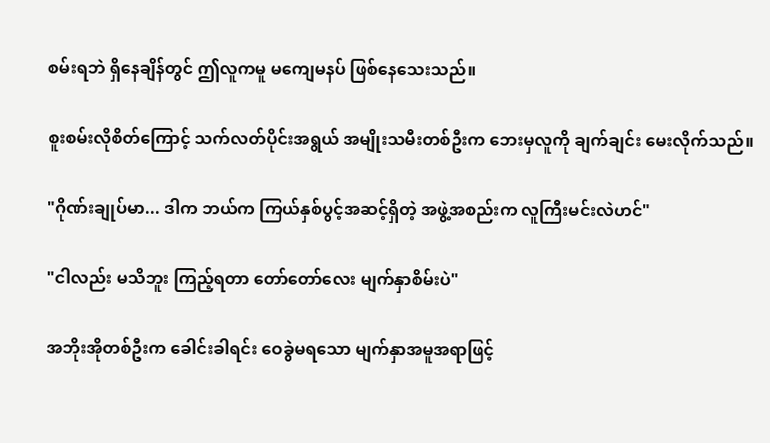စမ်းရဘဲ ရှိနေချိန်တွင် ဤလူကမူ မကျေမနပ် ဖြစ်နေသေးသည်။

စူးစမ်းလိုစိတ်ကြောင့် သက်လတ်ပိုင်းအရွယ် အမျိုးသမီးတစ်ဦးက ဘေးမှလူကို ချက်ချင်း မေးလိုက်သည်။

"ဂိုဏ်းချုပ်မာ... ဒါက ဘယ်က ကြယ်နှစ်ပွင့်အဆင့်ရှိတဲ့ အဖွဲ့အစည်းက လူကြီးမင်းလဲဟင်"

"ငါလည်း မသိဘူး ကြည့်ရတာ တော်တော်လေး မျက်နှာစိမ်းပဲ"

အဘိုးအိုတစ်ဦးက ခေါင်းခါရင်း ဝေခွဲမရသော မျက်နှာအမူအရာဖြင့်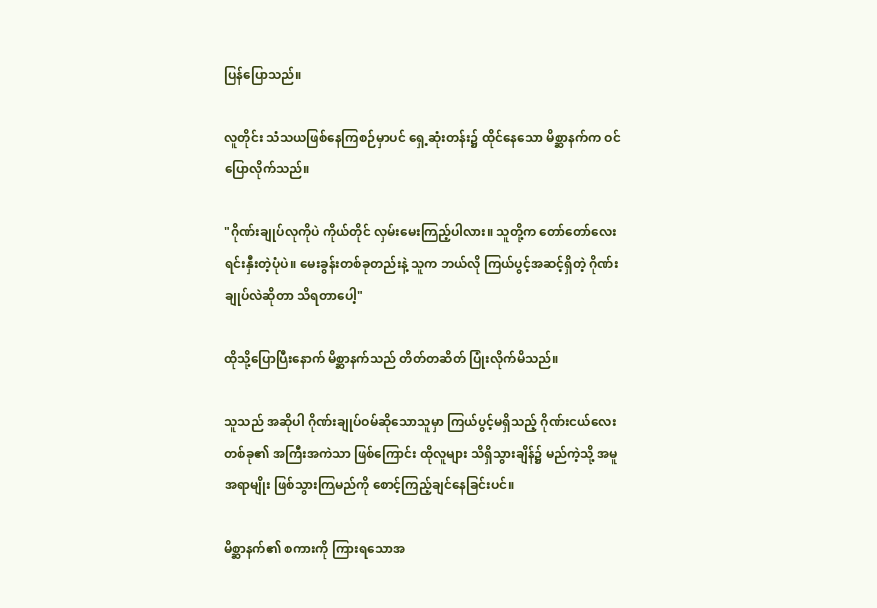ပြန်ပြောသည်။

လူတိုင်း သံသယဖြစ်နေကြစဉ်မှာပင် ရှေ့ဆုံးတန်း၌ ထိုင်နေသော မိစ္ဆာနက်က ဝင်ပြောလိုက်သည်။

"ဂိုဏ်းချုပ်လုကိုပဲ ကိုယ်တိုင် လှမ်းမေးကြည့်ပါလား။ သူတို့က တော်တော်လေး ရင်းနှီးတဲ့ပုံပဲ။ မေးခွန်းတစ်ခုတည်းနဲ့ သူက ဘယ်လို ကြယ်ပွင့်အဆင့်ရှိတဲ့ ဂိုဏ်းချုပ်လဲဆိုတာ သိရတာပေါ့"

ထိုသို့ပြောပြီးနောက် မိစ္ဆာနက်သည် တိတ်တဆိတ် ပြုံးလိုက်မိသည်။

သူသည် အဆိုပါ ဂိုဏ်းချုပ်ဝမ်ဆိုသောသူမှာ ကြယ်ပွင့်မရှိသည့် ဂိုဏ်းငယ်လေးတစ်ခု၏ အကြီးအကဲသာ ဖြစ်ကြောင်း ထိုလူများ သိရှိသွားချိန်၌ မည်ကဲ့သို့ အမူအရာမျိုး ဖြစ်သွားကြမည်ကို စောင့်ကြည့်ချင်နေခြင်းပင်။

မိစ္ဆာနက်၏ စကားကို ကြားရသောအ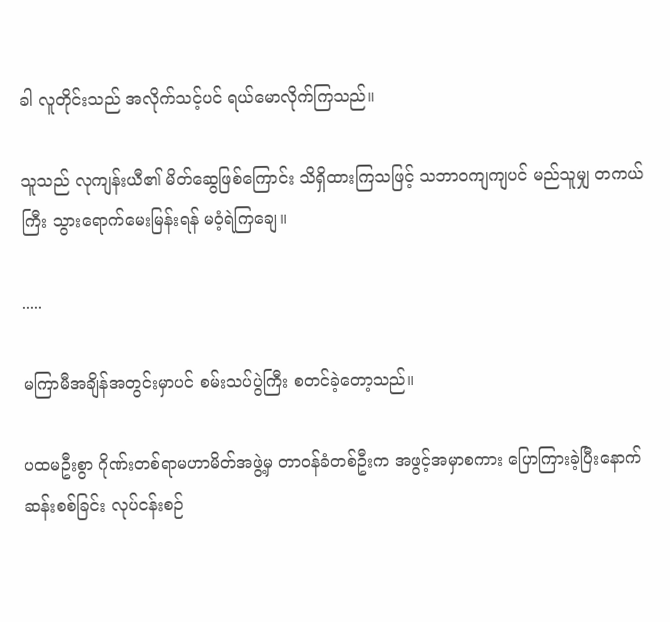ခါ လူတိုင်းသည် အလိုက်သင့်ပင် ရယ်မောလိုက်ကြသည်။

သူသည် လုကျန်းယီ၏ မိတ်ဆွေဖြစ်ကြောင်း သိရှိထားကြသဖြင့် သဘာဝကျကျပင် မည်သူမျှ တကယ်ကြီး သွားရောက်မေးမြန်းရန် မဝံ့ရဲကြချေ။

.....

မကြာမီအချိန်အတွင်းမှာပင် စမ်းသပ်ပွဲကြီး စတင်ခဲ့တော့သည်။

ပထမဦးစွာ ဂိုဏ်းတစ်ရာမဟာမိတ်အဖွဲ့မှ တာဝန်ခံတစ်ဦးက အဖွင့်အမှာစကား ပြောကြားခဲ့ပြီးနောက် ဆန်းစစ်ခြင်း လုပ်ငန်းစဉ်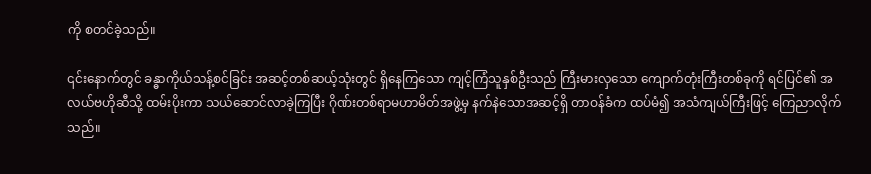ကို စတင်ခဲ့သည်။

၎င်းနောက်တွင် ခန္ဓာကိုယ်သန့်စင်ခြင်း အဆင့်တစ်ဆယ့်သုံးတွင် ရှိနေကြသော ကျင့်ကြံသူနှစ်ဦးသည် ကြီးမားလှသော ကျောက်တုံးကြီးတစ်ခုကို ရင်ပြင်၏ အလယ်ဗဟိုဆီသို့ ထမ်းပိုးကာ သယ်ဆောင်လာခဲ့ကြပြီး ဂိုဏ်းတစ်ရာမဟာမိတ်အဖွဲ့မှ နက်နဲသောအဆင့်ရှိ တာဝန်ခံက ထပ်မံ၍ အသံကျယ်ကြီးဖြင့် ကြေညာလိုက်သည်။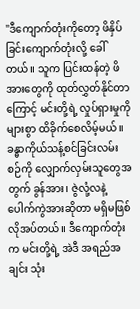"ဒီကျောက်တုံးကိုတော့ ဖိနှိပ်ခြင်းကျောက်တုံးလို့ ခေါ်တယ်။ သူက ပြင်းထန်တဲ့ ဖိအားတွေကို ထုတ်လွှတ်နိုင်တာကြောင့် မင်းတို့ရဲ့ လှုပ်ရှားမှုကို များစွာ ထိခိုက်စေလိမ့်မယ်။ ခန္ဓာကိုယ်သန့်စင်ခြင်းလမ်းစဉ်ကို လျှောက်လှမ်းသူတွေအတွက် ခွန်အား၊ ဇွဲလုံ့လနဲ့ ပေါက်ကွဲအားဆိုတာ မရှိမဖြစ် လိုအပ်တယ်။ ဒီကျောက်တုံးက မင်းတို့ရဲ့ အဲဒီ အရည်အချင်း သုံး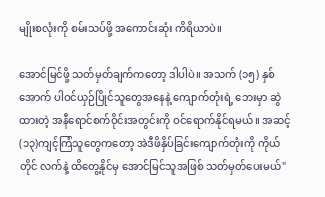မျိုးစလုံးကို စမ်းသပ်ဖို့ အကောင်းဆုံး ကိရိယာပဲ။

အောင်မြင်ဖို့ သတ်မှတ်ချက်ကတော့ ဒါပါပဲ။ အသက် (၁၅) နှစ်အောက် ပါဝင်ယှဉ်ပြိုင်သူတွေအနေနဲ့ ကျောက်တုံးရဲ့ ဘေးမှာ ဆွဲထားတဲ့ အနီရောင်စက်ဝိုင်းအတွင်းကို ဝင်ရောက်နိုင်ရမယ်။ အဆင့် (၁၃)ကျင့်ကြံသူတွေကတော့ အဲဒီဖိနှိပ်ခြင်းကျောက်တုံးကို ကိုယ်တိုင် လက်နဲ့ ထိတွေ့နိုင်မှ အောင်မြင်သူအဖြစ် သတ်မှတ်ပေးမယ်"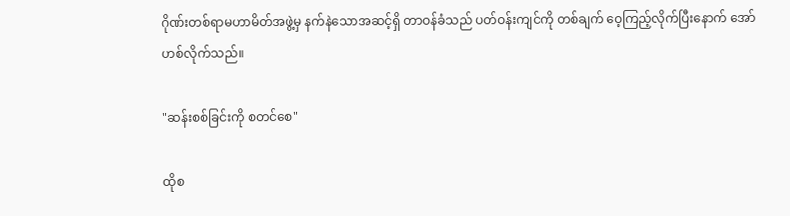ဂိုဏ်းတစ်ရာမဟာမိတ်အဖွဲ့မှ နက်နဲသောအဆင့်ရှိ တာဝန်ခံသည် ပတ်ဝန်းကျင်ကို တစ်ချက် ဝေ့ကြည့်လိုက်ပြီးနောက် အော်ဟစ်လိုက်သည်။

"ဆန်းစစ်ခြင်းကို စတင်စေ"

ထိုစ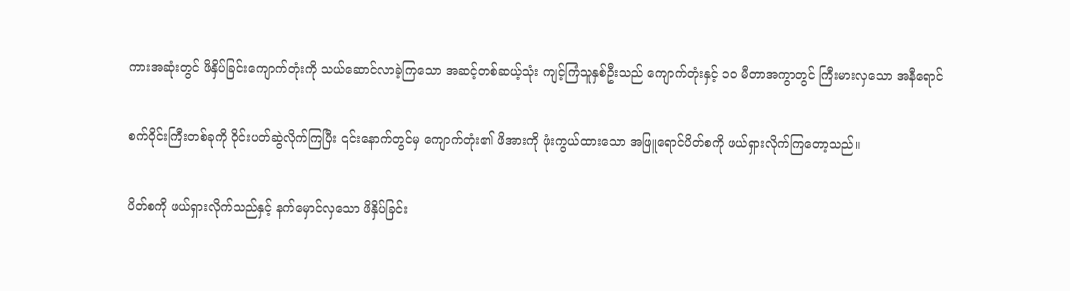ကားအဆုံးတွင် ဖိနှိပ်ခြင်းကျောက်တုံးကို သယ်ဆောင်လာခဲ့ကြသော အဆင့်တစ်ဆယ့်သုံး ကျင့်ကြံသူနှစ်ဦးသည် ကျောက်တုံးနှင့် ၁၀ မီတာအကွာတွင် ကြီးမားလှသော အနီရောင်

စက်ဝိုင်းကြီးတစ်ခုကို ဝိုင်းပတ်ဆွဲလိုက်ကြပြီး ၎င်းနောက်တွင်မှ ကျောက်တုံး၏ ဖိအားကို ဖုံးကွယ်ထားသော အဖြူရောင်ပိတ်စကို ဖယ်ရှားလိုက်ကြတော့သည်။

ပိတ်စကို ဖယ်ရှားလိုက်သည်နှင့် နက်မှောင်လှသော ဖိနှိပ်ခြင်း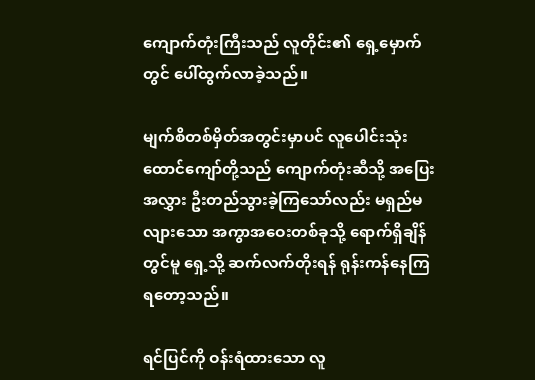ကျောက်တုံးကြီးသည် လူတိုင်း၏ ရှေ့မှောက်တွင် ပေါ်ထွက်လာခဲ့သည်။

မျက်စိတစ်မှိတ်အတွင်းမှာပင် လူပေါင်းသုံးထောင်ကျော်တို့သည် ကျောက်တုံးဆီသို့ အပြေးအလွှား ဦးတည်သွားခဲ့ကြသော်လည်း မရှည်မလျားသော အကွာအဝေးတစ်ခုသို့ ရောက်ရှိချိန်တွင်မူ ရှေ့သို့ ဆက်လက်တိုးရန် ရုန်းကန်နေကြရတော့သည်။

ရင်ပြင်ကို ဝန်းရံထားသော လူ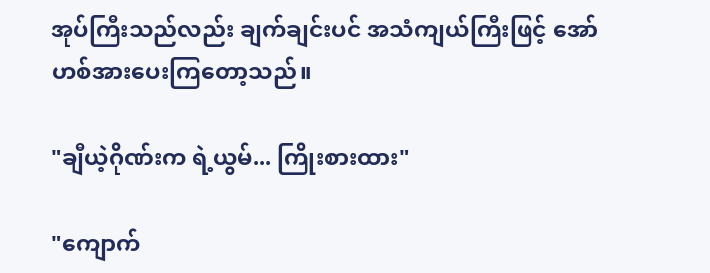အုပ်ကြီးသည်လည်း ချက်ချင်းပင် အသံကျယ်ကြီးဖြင့် အော်ဟစ်အားပေးကြတော့သည်။

"ချီယဲ့ဂိုဏ်းက ရဲ့ယွမ်... ကြိုးစားထား"

"ကျောက်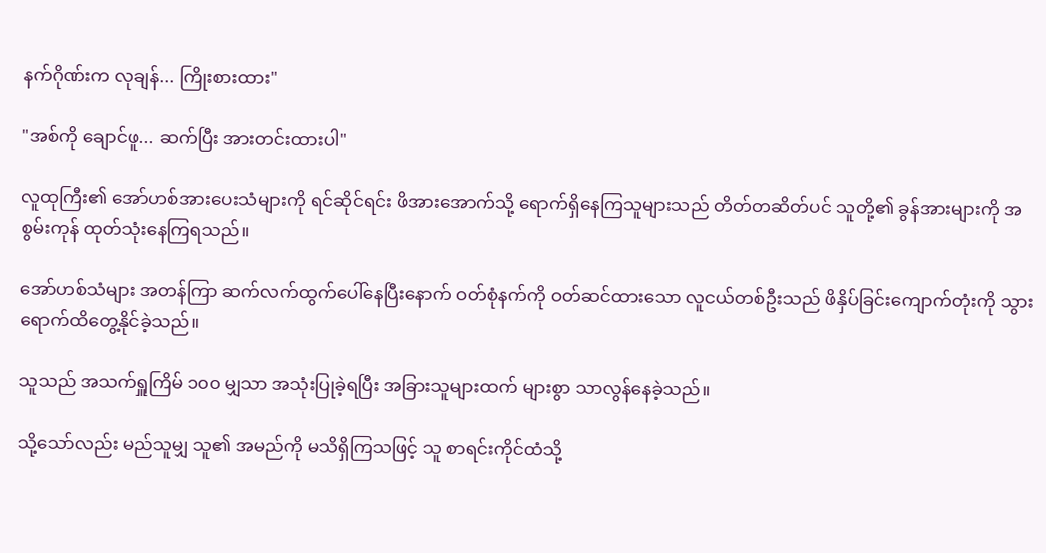နက်ဂိုဏ်းက လုချန်... ကြိုးစားထား"

"အစ်ကို ချောင်ဖူ... ဆက်ပြီး အားတင်းထားပါ"

လူထုကြီး၏ အော်ဟစ်အားပေးသံများကို ရင်ဆိုင်ရင်း ဖိအားအောက်သို့ ရောက်ရှိနေကြသူများသည် တိတ်တဆိတ်ပင် သူတို့၏ ခွန်အားများကို အစွမ်းကုန် ထုတ်သုံးနေကြရသည်။

အော်ဟစ်သံများ အတန်ကြာ ဆက်လက်ထွက်ပေါ်နေပြီးနောက် ဝတ်စုံနက်ကို ဝတ်ဆင်ထားသော လူငယ်တစ်ဦးသည် ဖိနှိပ်ခြင်းကျောက်တုံးကို သွားရောက်ထိတွေ့နိုင်ခဲ့သည်။

သူသည် အသက်ရှူကြိမ် ၁၀၀ မျှသာ အသုံးပြုခဲ့ရပြီး အခြားသူများထက် များစွာ သာလွန်နေခဲ့သည်။

သို့သော်လည်း မည်သူမျှ သူ၏ အမည်ကို မသိရှိကြသဖြင့် သူ စာရင်းကိုင်ထံသို့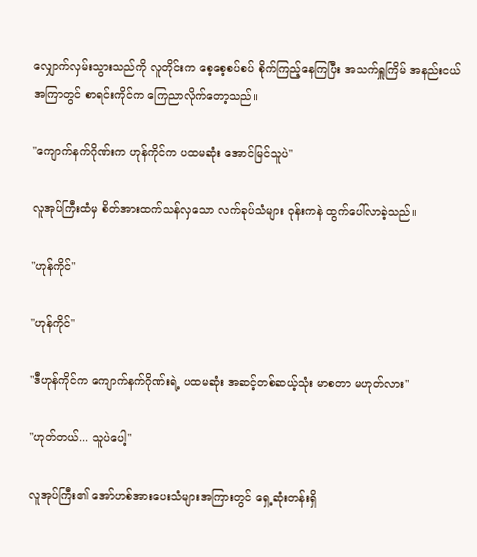လျှောက်လှမ်းသွားသည်ကို လူတိုင်းက စေ့စေ့စပ်စပ် စိုက်ကြည့်နေကြပြီး အသက်ရှူကြိမ် အနည်းငယ်အကြာတွင် စာရင်းကိုင်က ကြေညာလိုက်တော့သည်။

"ကျောက်နက်ဂိုဏ်းက ဟုန်ကိုင်က ပထမဆုံး အောင်မြင်သူပဲ"

လူအုပ်ကြီးထံမှ စိတ်အားထက်သန်လှသော လက်ခုပ်သံများ ဝုန်းကနဲ ထွက်ပေါ်လာခဲ့သည်။

"ဟုန်ကိုင်"

"ဟုန်ကိုင်"

"ဒီဟုန်ကိုင်က ကျောက်နက်ဂိုဏ်းရဲ့ ပထမဆုံး အဆင့်တစ်ဆယ့်သုံး မာစတာ မဟုတ်လား"

"ဟုတ်တယ်... သူပဲပေါ့"

လူအုပ်ကြီး၏ အော်ဟစ်အားပေးသံများအကြားတွင် ရှေ့ဆုံးတန်းရှိ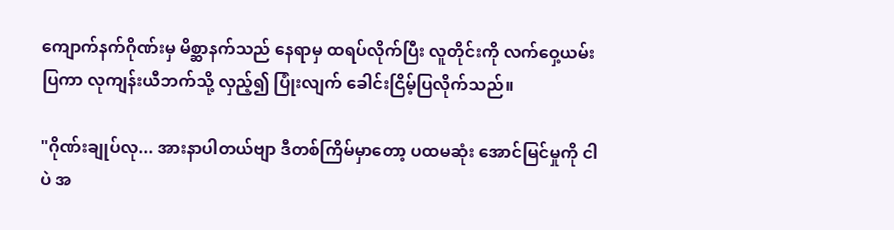ကျောက်နက်ဂိုဏ်းမှ မိစ္ဆာနက်သည် နေရာမှ ထရပ်လိုက်ပြီး လူတိုင်းကို လက်ဝှေ့ယမ်းပြကာ လုကျန်းယီဘက်သို့ လှည့်၍ ပြုံးလျက် ခေါင်းငြိမ့်ပြလိုက်သည်။

"ဂိုဏ်းချုပ်လု... အားနာပါတယ်ဗျာ ဒီတစ်ကြိမ်မှာတော့ ပထမဆုံး အောင်မြင်မှုကို ငါပဲ အ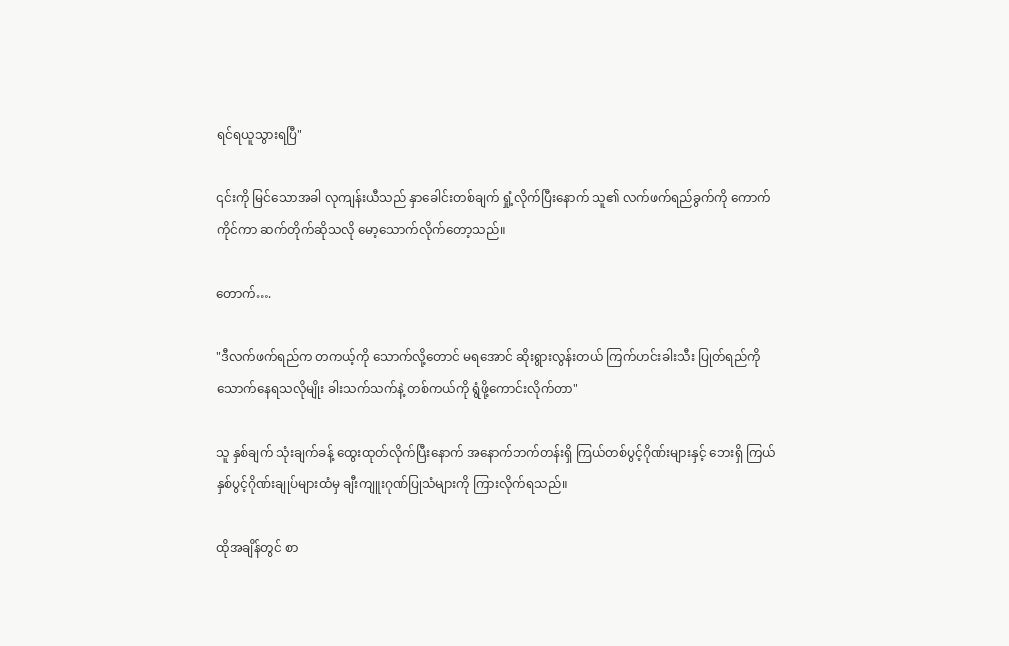ရင်ရယူသွားရပြီ"

၎င်းကို မြင်သောအခါ လုကျန်းယီသည် နှာခေါင်းတစ်ချက် ရှုံ့လိုက်ပြီးနောက် သူ၏ လက်ဖက်ရည်ခွက်ကို ကောက်ကိုင်ကာ ဆက်တိုက်ဆိုသလို မော့သောက်လိုက်တော့သည်။

တောက်….

"ဒီလက်ဖက်ရည်က တကယ့်ကို သောက်လို့တောင် မရအောင် ဆိုးရွားလွန်းတယ် ကြက်ဟင်းခါးသီး ပြုတ်ရည်ကို သောက်နေရသလိုမျိုး ခါးသက်သက်နဲ့ တစ်ကယ်ကို ရွံဖို့ကောင်းလိုက်တာ"

သူ နှစ်ချက် သုံးချက်ခန့် ထွေးထုတ်လိုက်ပြီးနောက် အနောက်ဘက်တန်းရှိ ကြယ်တစ်ပွင့်ဂိုဏ်းများနှင့် ဘေးရှိ ကြယ်နှစ်ပွင့်ဂိုဏ်းချုပ်များထံမှ ချီးကျူးဂုဏ်ပြုသံများကို ကြားလိုက်ရသည်။

ထိုအချိန်တွင် စာ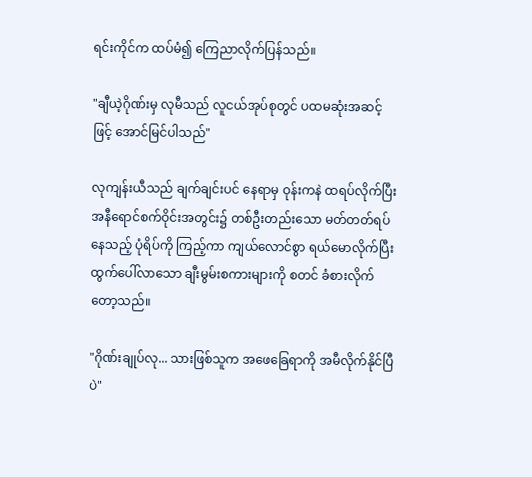ရင်းကိုင်က ထပ်မံ၍ ကြေညာလိုက်ပြန်သည်။

"ချီယဲ့ဂိုဏ်းမှ လုမီသည် လူငယ်အုပ်စုတွင် ပထမဆုံးအဆင့်ဖြင့် အောင်မြင်ပါသည်"

လုကျန်းယီသည် ချက်ချင်းပင် နေရာမှ ဝုန်းကနဲ ထရပ်လိုက်ပြီး အနီရောင်စက်ဝိုင်းအတွင်း၌ တစ်ဦးတည်းသော မတ်တတ်ရပ်နေသည့် ပုံရိပ်ကို ကြည့်ကာ ကျယ်လောင်စွာ ရယ်မောလိုက်ပြီး ထွက်ပေါ်လာသော ချီးမွမ်းစကားများကို စတင် ခံစားလိုက်တော့သည်။

"ဂိုဏ်းချုပ်လု... သားဖြစ်သူက အဖေခြေရာကို အမီလိုက်နိုင်ပြီပဲ"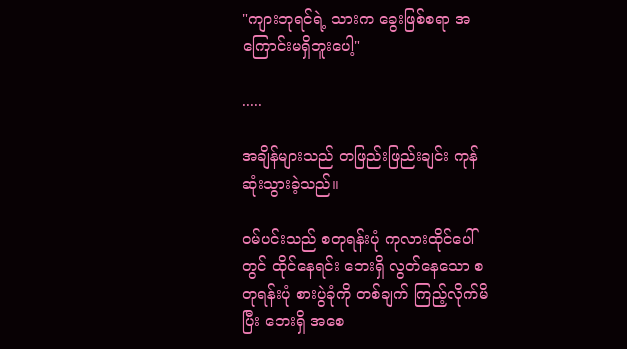"ကျားဘုရင်ရဲ့ သားက ခွေးဖြစ်စရာ အကြောင်းမရှိဘူးပေါ့"

.....

အချိန်များသည် တဖြည်းဖြည်းချင်း ကုန်ဆုံးသွားခဲ့သည်။

ဝမ်ပင်းသည် စတုရန်းပုံ ကုလားထိုင်ပေါ်တွင် ထိုင်နေရင်း ဘေးရှိ လွတ်နေသော စတုရန်းပုံ စားပွဲခုံကို တစ်ချက် ကြည့်လိုက်မိပြီး ဘေးရှိ အစေ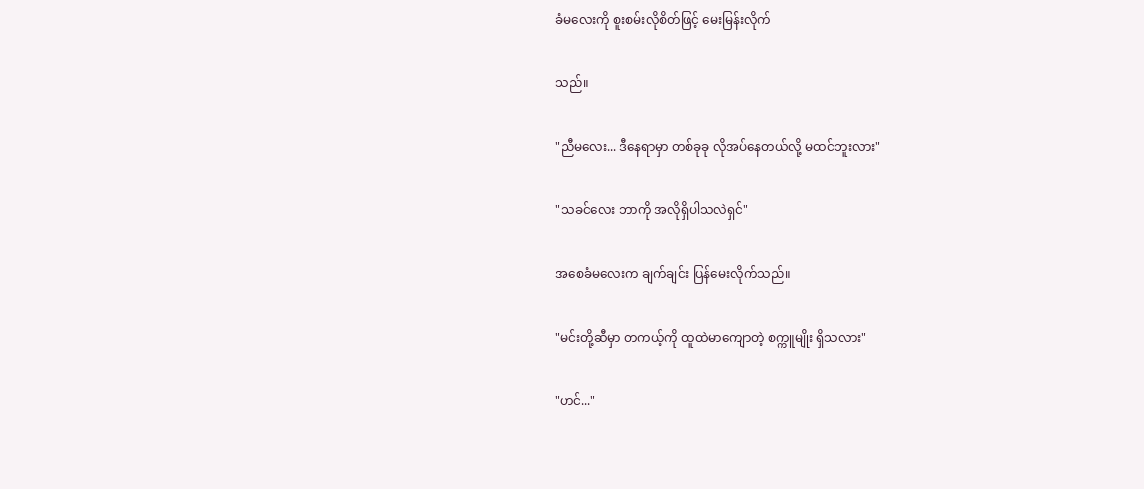ခံမလေးကို စူးစမ်းလိုစိတ်ဖြင့် မေးမြန်းလိုက်

သည်။

"ညီမလေး... ဒီနေရာမှာ တစ်ခုခု လိုအပ်နေတယ်လို့ မထင်ဘူးလား"

"သခင်လေး ဘာကို အလိုရှိပါသလဲရှင်"

အစေခံမလေးက ချက်ချင်း ပြန်မေးလိုက်သည်။

"မင်းတို့ဆီမှာ တကယ့်ကို ထူထဲမာကျောတဲ့ စက္ကူမျိုး ရှိသလား"

"ဟင်..."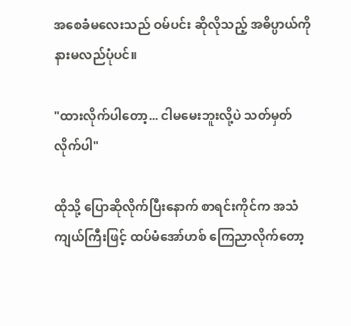အစေခံမလေးသည် ဝမ်ပင်း ဆိုလိုသည့် အဓိပ္ပာယ်ကို နားမလည်ပုံပင်။

"ထားလိုက်ပါတော့... ငါမမေးဘူးလို့ပဲ သတ်မှတ်လိုက်ပါ"

ထိုသို့ ပြောဆိုလိုက်ပြီးနောက် စာရင်းကိုင်က အသံကျယ်ကြီးဖြင့် ထပ်မံအော်ဟစ် ကြေညာလိုက်တော့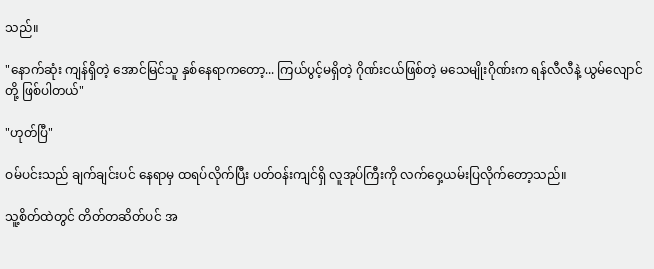သည်။

"နောက်ဆုံး ကျန်ရှိတဲ့ အောင်မြင်သူ နှစ်နေရာကတော့... ကြယ်ပွင့်မရှိတဲ့ ဂိုဏ်းငယ်ဖြစ်တဲ့ မသေမျိုးဂိုဏ်းက ရန်လီလီနဲ့ ယွမ်လျောင်တို့ ဖြစ်ပါတယ်"

"ဟုတ်ပြီ"

ဝမ်ပင်းသည် ချက်ချင်းပင် နေရာမှ ထရပ်လိုက်ပြီး ပတ်ဝန်းကျင်ရှိ လူအုပ်ကြီးကို လက်ဝှေ့ယမ်းပြလိုက်တော့သည်။

သူ့စိတ်ထဲတွင် တိတ်တဆိတ်ပင် အ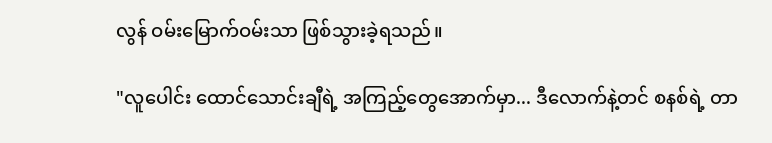လွန် ဝမ်းမြောက်ဝမ်းသာ ဖြစ်သွားခဲ့ရသည်။

"လူပေါင်း ထောင်သောင်းချီရဲ့ အကြည့်တွေအောက်မှာ... ဒီလောက်နဲ့တင် စနစ်ရဲ့ တာ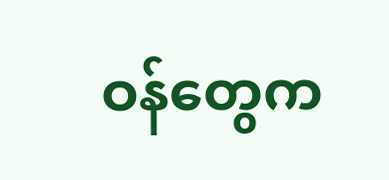ဝန်တွေက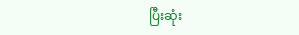ပြီးဆုံး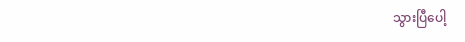သွားပြီပေါ့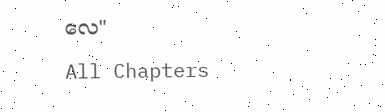လေ"

All Chapters